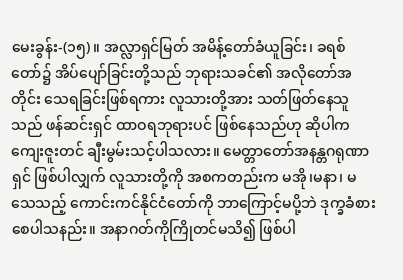မေးခွန်း-(၁၅)။ အလ္လာရှင်မြတ် အမိန့်တော်ခံယူခြင်း၊ ခရစ်တော်၌ အိပ်ပျော်ခြင်းတို့သည် ဘုရားသခင်၏ အလိုတော်အတိုင်း သေရခြင်းဖြစ်ရကား လူသားတို့အား သတ်ဖြတ်နေသူသည် ဖန်ဆင်းရှင် ထာဝရဘုရားပင် ဖြစ်နေသည်ဟု ဆိုပါက ကျေးဇူးတင် ချီးမွမ်းသင့်ပါသလား။ မေတ္တာတော်အနန္တဂရုဏာရှင် ဖြစ်ပါလျှက် လူသားတို့ကို အစကတည်းက မအို၊မနာ၊ မသေသည့် ကောင်းကင်နိုင်ငံတော်ကို ဘာကြောင့်မပို့ဘဲ ဒုက္ခခံစား စေပါသနည်း။ အနာဂတ်ကိုကြိုတင်မသိ၍ ဖြစ်ပါ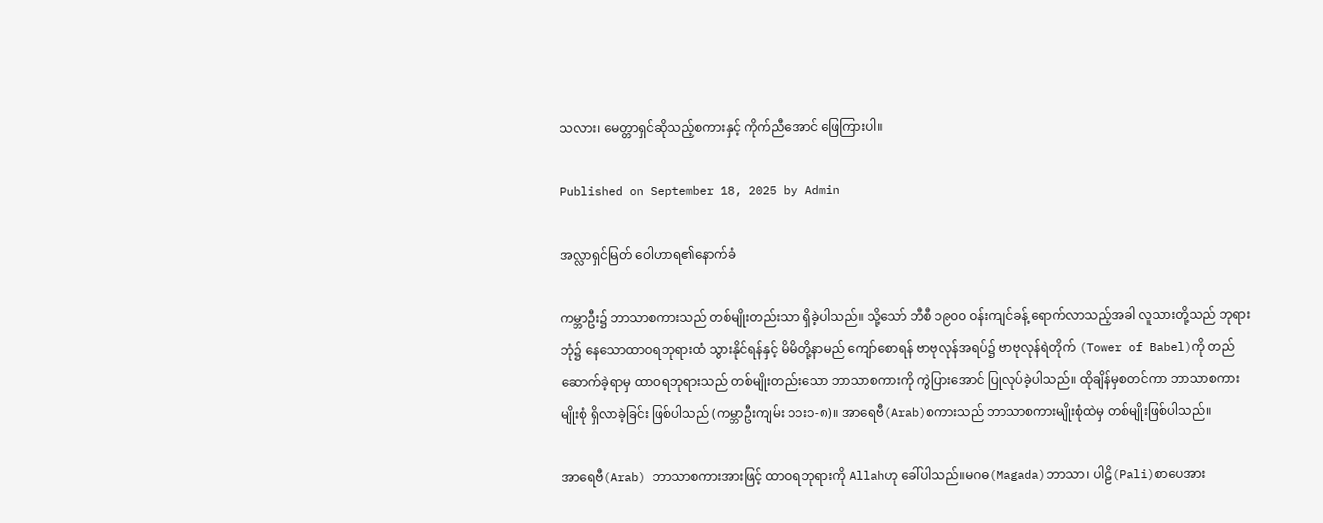သလား၊ မေတ္တာရှင်ဆိုသည့်စကားနှင့် ကိုက်ညီအောင် ဖြေကြားပါ။

Published on September 18, 2025 by Admin

အလ္လာရှင်မြတ် ဝေါဟာရ၏နောက်ခံ

ကမ္ဘာဦး၌ ဘာသာစကားသည် တစ်မျိုးတည်းသာ ရှိခဲ့ပါသည်။ သို့သော် ဘီစီ ၁၉၀၀ ဝန်းကျင်ခန့် ရောက်လာသည့်အခါ လူသားတို့သည် ဘုရားဘုံ၌ နေသောထာဝရဘုရားထံ သွားနိုင်ရန်နှင့် မိမိတို့နာမည် ကျော်စောရန် ဗာဗုလုန်အရပ်၌ ဗာဗုလုန်ရဲတိုက် (Tower of Babel)ကို တည်ဆောက်ခဲ့ရာမှ ထာဝရဘုရားသည် တစ်မျိုးတည်းသော ဘာသာစကားကို ကွဲပြားအောင် ပြုလုပ်ခဲ့ပါသည်။ ထိုချိန်မှစတင်ကာ ဘာသာစကားမျိုးစုံ ရှိလာခဲ့ခြင်း ဖြစ်ပါသည် (ကမ္ဘာဦးကျမ်း ၁၁း၁-၈)။ အာရေဗီ(Arab)စကားသည် ဘာသာစကားမျိုးစုံထဲမှ တစ်မျိုးဖြစ်ပါသည်။

အာရေဗီ(Arab) ဘာသာစကားအားဖြင့် ထာဝရဘုရားကို Allahဟု ခေါ်ပါသည်။မဂဓ(Magada)ဘာသာ၊ ပါဠိ(Pali)စာပေအား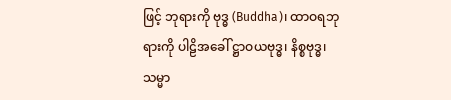ဖြင့် ဘုရားကို ဗုဒ္ဓ (Buddha)၊ ထာဝရဘုရားကို ပါဠိအခေါ် ဋ္ဌာဝယဗုဒ္ဓ၊ နိစ္စဗုဒ္ဓ၊ သမ္မာ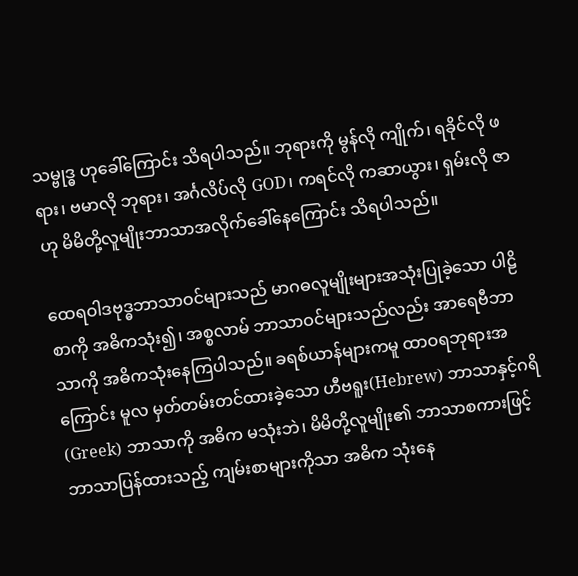သမ္ဗုဒ္ဓ ဟုခေါ်ကြောင်း သိရပါသည်။ ဘုရားကို မွန်လို ကျိုက်၊ ရခိုင်လို ဖရား၊ ဗမာလို ဘုရား၊ အင်္ဂလိပ်လို GOD၊ ကရင်လို ကဆာယွား၊ ရှမ်းလို ဇာဟု မိမိတို့လူမျိုးဘာသာအလိုက်ခေါ်နေကြောင်း သိရပါသည်။

ထေရဝါဒဗုဒ္ဓဘာသာဝင်များသည် မာဂဓလူမျိုးများအသုံးပြုခဲ့သော ပါဠိစာကို အဓိကသုံး၍၊ အစ္စလာမ် ဘာသာဝင်များသည်လည်း အာရေဗီဘာသာကို အဓိကသုံးနေကြပါသည်။ ခရစ်ယာန်များကမူ ထာဝရဘုရားအကြောင်း မူလ မှတ်တမ်းတင်ထားခဲ့သော ဟီဗရူး(Hebrew) ဘာသာနှင့်ဂရိ(Greek) ဘာသာကို အဓိက မသုံးဘဲ၊ မိမိတို့လူမျိုး၏ ဘာသာစကားဖြင့် ဘာသာပြန်ထားသည့် ကျမ်းစာများကိုသာ အဓိက သုံးနေ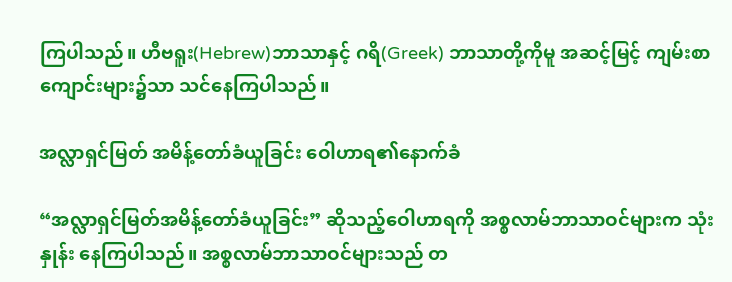ကြပါသည်။ ဟီဗရူး(Hebrew)ဘာသာနှင့် ဂရိ(Greek) ဘာသာတို့ကိုမူ အဆင့်မြင့် ကျမ်းစာကျောင်းများ၌သာ သင်နေကြပါသည်။

အလ္လာရှင်မြတ် အမိန့်တော်ခံယူခြင်း ဝေါဟာရ၏နောက်ခံ

“အလ္လာရှင်မြတ်အမိန့်တော်ခံယူခြင်း” ဆိုသည့်ဝေါဟာရကို အစ္စလာမ်ဘာသာဝင်များက သုံးနှုန်း နေကြပါသည်။ အစ္စလာမ်ဘာသာဝင်များသည် တ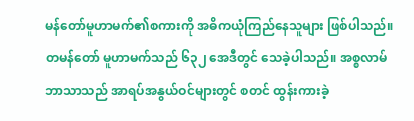မန်တော်မူဟာမက်၏စကားကို အဓိကယုံကြည်နေသူများ ဖြစ်ပါသည်။ တမန်တော် မူဟာမက်သည် ၆၃၂ အေဒီတွင် သေခဲ့ပါသည်။ အစ္စလာမ်ဘာသာသည် အာရပ်အနွယ်ဝင်များတွင် စတင် ထွန်းကားခဲ့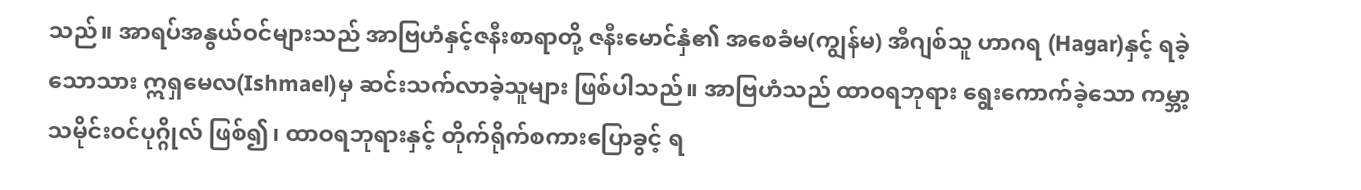သည်။ အာရပ်အနွယ်ဝင်များသည် အာဗြဟံနှင့်ဇနီးစာရာတို့ ဇနီးမောင်နှံ၏ အစေခံမ(ကျွန်မ) အီဂျစ်သူ ဟာဂရ (Hagar)နှင့် ရခဲ့သောသား ဣရှမေလ(Ishmael)မှ ဆင်းသက်လာခဲ့သူများ ဖြစ်ပါသည်။ အာဗြဟံသည် ထာဝရဘုရား ရွေးကောက်ခဲ့သော ကမ္ဘာ့သမိုင်းဝင်ပုဂ္ဂိုလ် ဖြစ်၍၊ ထာဝရဘုရားနှင့် တိုက်ရိုက်စကားပြောခွင့် ရ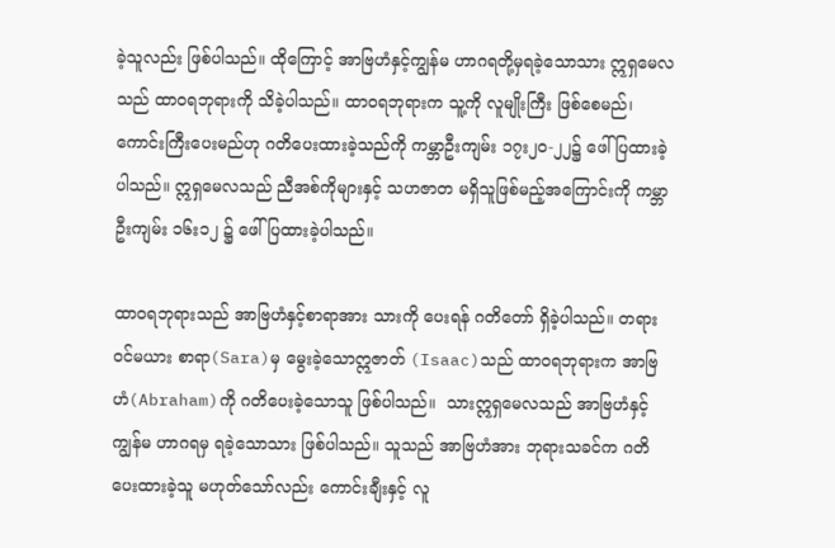ခဲ့သူလည်း ဖြစ်ပါသည်။ ထိုကြောင့် အာဗြဟံနှင့်ကျွန်မ ဟာဂရတို့မှရခဲ့သောသား ဣရှမေလသည် ထာဝရဘုရားကို သိခဲ့ပါသည်။ ထာဝရဘုရားက သူ့ကို လူမျိုးကြီး ဖြစ်စေမည်၊ ကောင်းကြီးပေးမည်ဟု ဂတိပေးထားခဲ့သည်ကို ကမ္ဘာဦးကျမ်း ၁၇း၂၀-၂၂၌ ဖေါ်ပြထားခဲ့ပါသည်။ ဣရှမေလသည် ညီအစ်ကိုများနှင့် သဟဇာတ မရှိသူဖြစ်မည့်အကြောင်းကို ကမ္ဘာဦးကျမ်း ၁၆း၁၂ ၌ ဖေါ်ပြထားခဲ့ပါသည်။

ထာဝရဘုရားသည် အာဗြဟံနှင့်စာရာအား သားကို ပေးရန် ဂတိတော် ရှိခဲ့ပါသည်။ တရားဝင်မယား စာရာ(Sara)မှ မွေးခဲ့သောဣဇာတ် (Isaac)သည် ထာဝရဘုရားက အာဗြဟံ(Abraham)ကို ဂတိပေးခဲ့သောသူ ဖြစ်ပါသည်။  သားဣရှမေလသည် အာဗြဟံနှင့်ကျွန်မ ဟာဂရမှ ရခဲ့သောသား ဖြစ်ပါသည်။ သူသည် အာဗြဟံအား ဘုရားသခင်က ဂတိပေးထားခဲ့သူ မဟုတ်သော်လည်း ကောင်းချီးနှင့် လူ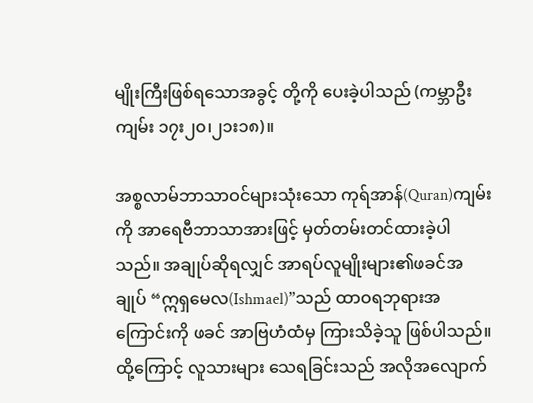မျိုးကြီးဖြစ်ရသောအခွင့် တို့ကို ပေးခဲ့ပါသည် (ကမ္ဘာဦးကျမ်း ၁၇း၂၀၊၂၁း၁၈)။

အစ္စလာမ်ဘာသာဝင်များသုံးသော ကုရ်အာန်(Quran)ကျမ်းကို အာရေဗီဘာသာအားဖြင့် မှတ်တမ်းတင်ထားခဲ့ပါသည်။ အချုပ်ဆိုရလျှင် အာရပ်လူမျိုးများ၏ဖခင်အချုပ် “ဣရှမေလ(Ishmael)”သည် ထာဝရဘုရားအကြောင်းကို ဖခင် အာဗြဟံထံမှ ကြားသိခဲ့သူ ဖြစ်ပါသည်။ ထို့ကြောင့် လူသားများ သေရခြင်းသည် အလိုအလျောက်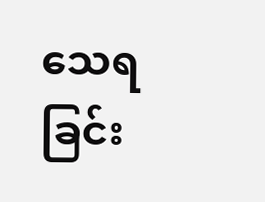သေရခြင်း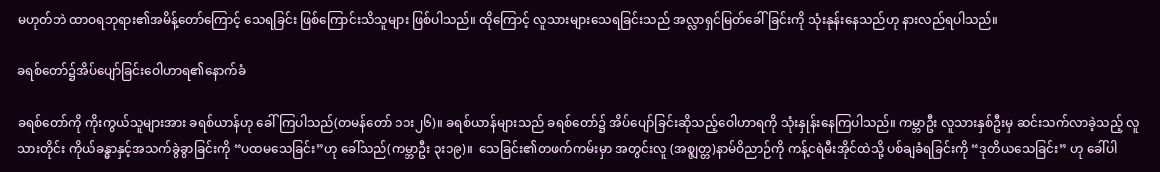မဟုတ်ဘဲ ထာဝရဘုရား၏အမိန့်တော်ကြောင့် သေရခြင်း ဖြစ်ကြောင်းသိသူများ ဖြစ်ပါသည်။ ထိုကြောင့် လူသားများသေရခြင်းသည် အလ္လာရှင်မြတ်ခေါ်ခြင်းကို သုံးနုန်းနေသည်ဟု နားလည်ရပါသည်။

ခရစ်တော်၌အိပ်ပျော်ခြင်းဝေါဟာရ၏နောက်ခံ

ခရစ်တော်ကို ကိုးကွယ်သူများအား ခရစ်ယာန်ဟု ခေါ်ကြပါသည်(တမန်တော် ၁၁း၂၆)။ ခရစ်ယာန်များသည် ခရစ်တော်၌ အိပ်ပျော်ခြင်းဆိုသည့်ဝေါဟာရကို သုံးနှုန်းနေကြပါသည်။ ကမ္ဘာဦး လူသားနှစ်ဦးမှ ဆင်းသက်လာခဲ့သည့် လူသားတိုင်း ကိုယ်ခန္ဓာနှင့်အသက်ခွဲခွာခြင်းကို “ပထမသေခြင်း”ဟု ခေါ်သည်(ကမ္ဘာဦး ၃း၁၉)။  သေခြင်း၏တဖက်ကမ်းမှာ အတွင်းလူ (အစ္ဇျတ္တ)နာမ်ဝိညာဉ်ကို ကန့်ငရဲမီးအိုင်ထဲသို့ ပစ်ချခံရခြင်းကို “ဒုတိယသေခြင်း” ဟု ခေါ်ပါ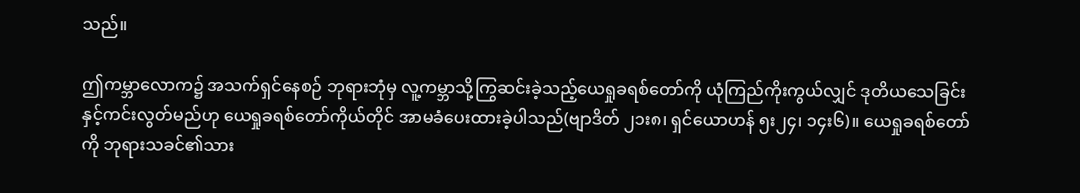သည်။

ဤကမ္ဘာလောက၌ အသက်ရှင်နေစဉ် ဘုရားဘုံမှ လူ့ကမ္ဘာသို့ကြွဆင်းခဲ့သည့်ယေရှုခရစ်တော်ကို ယုံကြည်ကိုးကွယ်လျှင် ဒုတိယသေခြင်းနှင့်ကင်းလွတ်မည်ဟု ယေရှုခရစ်တော်ကိုယ်တိုင် အာမခံပေးထားခဲ့ပါသည်(ဗျာဒိတ် ၂၁း၈၊ ရှင်ယောဟန် ၅း၂၄၊ ၁၄း၆)။ ယေရှုခရစ်တော်ကို ဘုရားသခင်၏သား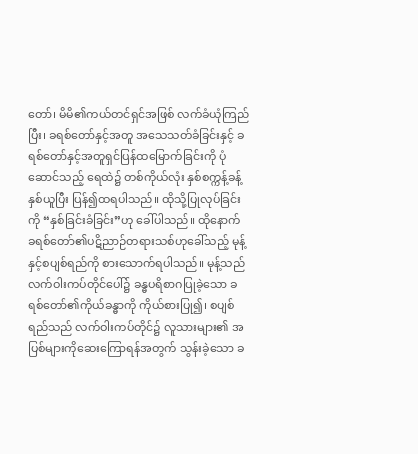တော်၊ မိမိ၏ကယ်တင်ရှင်အဖြစ် လက်ခံယုံကြည်ပြီး၊ ခရစ်တော်နှင့်အတူ အသေသတ်ခံခြင်းနှင့် ခရစ်တော်နှင့်အတူရှင်ပြန်ထမြောက်ခြင်းကို ပုံဆောင်သည့် ရေထဲ၌ တစ်ကိုယ်လုံး နှစ်စက္ကန့်ခန့် နှစ်ယူပြီး ပြန်၍ထရပါသည်။ ထိုသို့ပြုလုပ်ခြင်းကို “နှစ်ခြင်းခံခြင်း”ဟု ခေါ်ပါသည်။ ထိုနောက် ခရစ်တော်၏ပဋိညာဉ်တရားသစ်ဟုခေါ်သည့် မုန့်နှင့်စပျစ်ရည်ကို စားသောက်ရပါသည်။ မုန့်သည် လက်ဝါးကပ်တိုင်ပေါ်၌ ခန္ဓပရိစာဂပြုခဲ့သော ခရစ်တော်၏ကိုယ်ခန္ဓာကို ကိုယ်စားပြု၍၊ စပျစ်ရည်သည် လက်ဝါးကပ်တိုင်၌ လူသားများ၏ အပြစ်များကိုဆေးကြောရန်အတွက် သွန်းခဲ့သော ခ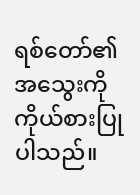ရစ်တော်၏အသွေးကို ကိုယ်စားပြုပါသည်။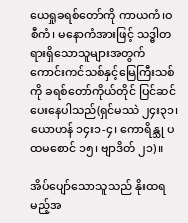ယေရှုခရစ်တော်ကို ကာယကံ၊ဝစီကံ၊ မနောကံအားဖြင့် သဒ္ဓါတရားရှိသောသူများအတွက် ကောင်းကင်သစ်နှင့်မြေကြီးသစ်ကို ခရစ်တော်ကိုယ်တိုင် ပြင်ဆင်ပေးနေပါသည်(ရှင်မဿဲ ၂၄း၃၁၊ ယောဟန် ၁၄း၁-၄၊ ကောရိန္သု ပထမစောင် ၁၅၊ ဗျာဒိတ် ၂၁)။

အိပ်ပျော်သောသူသည် နိုးထရမည့်အ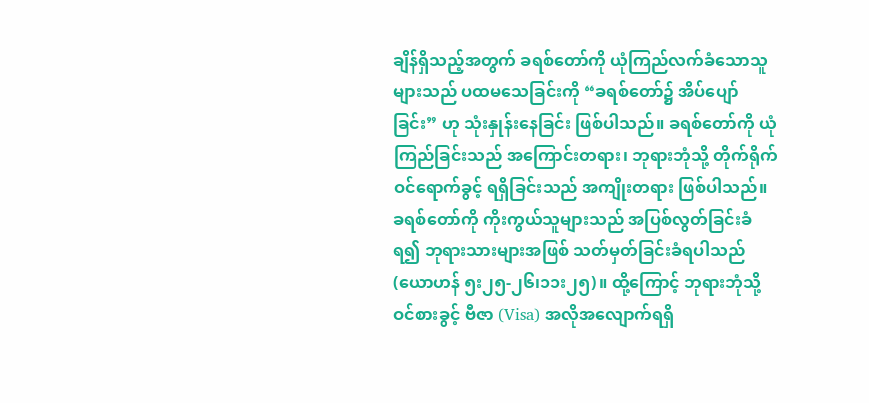ချိန်ရှိသည့်အတွက် ခရစ်တော်ကို ယုံကြည်လက်ခံသောသူများသည် ပထမသေခြင်းကို “ခရစ်တော်၌ အိပ်ပျော်ခြင်း” ဟု သုံးနှုန်းနေခြင်း ဖြစ်ပါသည်။ ခရစ်တော်ကို ယုံကြည်ခြင်းသည် အကြောင်းတရား၊ ဘုရားဘုံသို့ တိုက်ရိုက် ဝင်ရောက်ခွင့် ရရှိခြင်းသည် အကျိုးတရား ဖြစ်ပါသည်။ ခရစ်တော်ကို ကိုးကွယ်သူများသည် အပြစ်လွတ်ခြင်းခံရ၍ ဘုရားသားများအဖြစ် သတ်မှတ်ခြင်းခံရပါသည်(ယောဟန် ၅း၂၅-၂၆၊၁၁း၂၅)။ ထို့ကြောင့် ဘုရားဘုံသို့ ဝင်စားခွင့် ဗီဇာ (Visa) အလိုအလျောက်ရရှိ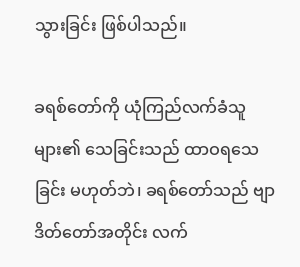သွားခြင်း ဖြစ်ပါသည်။

ခရစ်တော်ကို ယုံကြည်လက်ခံသူများ၏ သေခြင်းသည် ထာဝရသေခြင်း မဟုတ်ဘဲ၊ ခရစ်တော်သည် ဗျာဒိတ်တော်အတိုင်း လက်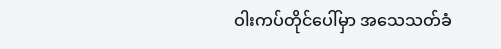ဝါးကပ်တိုင်ပေါ်မှာ အသေသတ်ခံ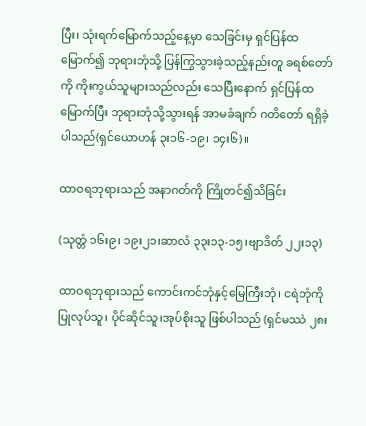ပြီး၊ သုံးရက်မြောက်သည့်နေ့မှာ သေခြင်းမှ ရှင်ပြန်ထမြောက်၍ ဘုရားဘုံသို့ ပြန်ကြွသွားခဲ့သည့်နည်းတူ ခရစ်တော်ကို ကိုးကွယ်သူများသည်လည်း သေပြီးနောက် ရှင်ပြန်ထမြောက်ပြီး ဘုရားဘုံသို့သွားရန် အာမခံချက် ဂတိတော် ရရှိခဲ့ပါသည်(ရှင်ယောဟန် ၃း၁၆-၁၉၊ ၁၄း၆)။

ထာဝရဘုရားသည် အနာဂတ်ကို ကြိုတင်၍သိခြင်း

(သုတ္တံ ၁၆း၉၊ ၁၉း၂၁၊ဆာလံ ၃၃း၁၃-၁၅၊ဗျာဒိတ် ၂၂း၁၃)

ထာဝရဘုရားသည် ကောင်းကင်ဘုံနှင့်မြေကြီးဘုံ၊ ငရဲဘုံကို ပြုလုပ်သူ၊ ပိုင်ဆိုင်သူ၊အုပ်စိုးသူ ဖြစ်ပါသည် (ရှင်မဿဲ ၂၈း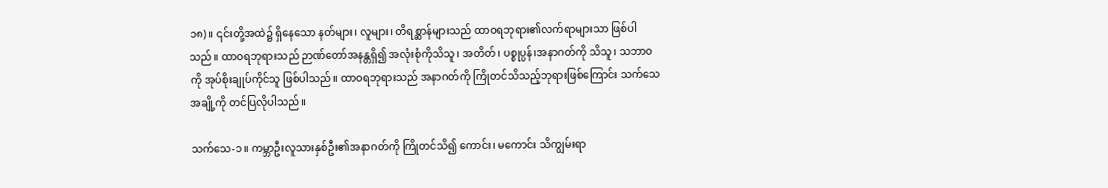၁၈)။ ၎င်းတို့အထဲ၌ ရှိနေသော နတ်များ၊ လူများ၊ တိရစ္ဆာန်များသည် ထာဝရဘုရား၏လက်ရာများသာ ဖြစ်ပါသည်။ ထာဝရဘုရားသည် ဉာဏ်တော်အနန္တရှိ၍ အလုံးစုံကိုသိသူ၊ အတိတ်၊ ပစ္စုပ္ပန်၊အနာဂတ်ကို သိသူ၊ သဘာဝကို အုပ်စိုးချုပ်ကိုင်သူ ဖြစ်ပါသည်။ ထာဝရဘုရားသည် အနာဂတ်ကို ကြိုတင်သိသည့်ဘုရားဖြစ်ကြောင်း သက်သေအချို့ကို တင်ပြလိုပါသည်။

သက်သေ-၁။ ကမ္ဘာဦးလူသားနှစ်ဦး၏အနာဂတ်ကို ကြိုတင်သိ၍ ကောင်း၊ မကောင်း သိကျွမ်းရာ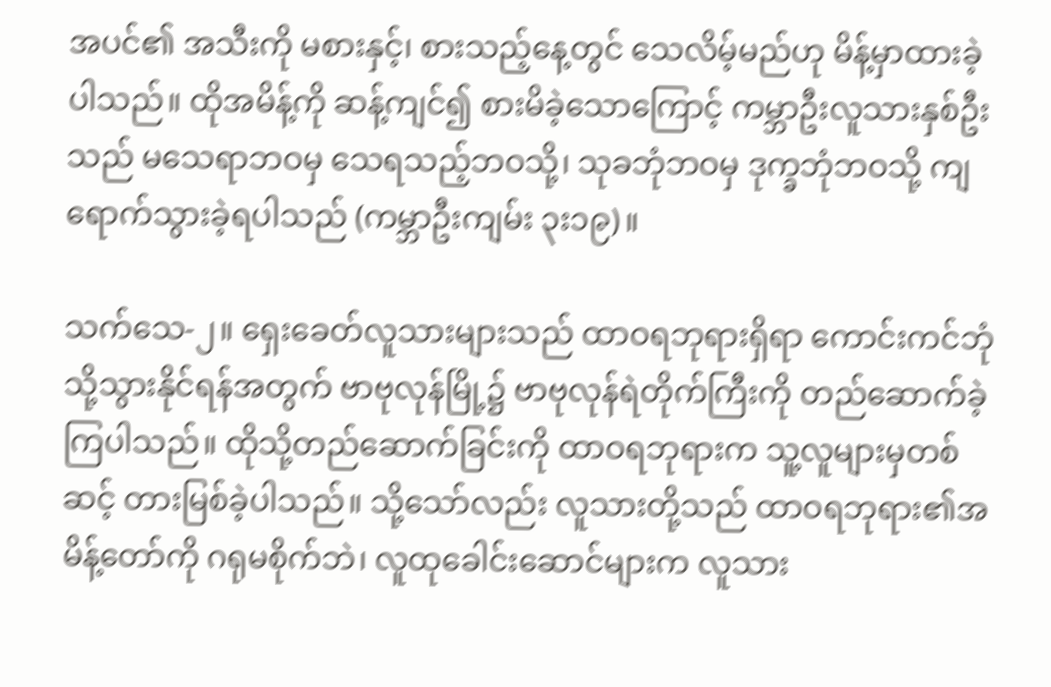အပင်၏ အသီးကို မစားနှင့်၊ စားသည့်နေ့တွင် သေလိမ့်မည်ဟု မိန့်မှာထားခဲ့ပါသည်။ ထိုအမိန့်ကို ဆန့်ကျင်၍ စားမိခဲ့သောကြောင့် ကမ္ဘာဦးလူသားနှစ်ဦးသည် မသေရာဘဝမှ သေရသည့်ဘဝသို့၊ သုခဘုံဘဝမှ ဒုက္ခဘုံဘဝသို့ ကျရောက်သွားခဲ့ရပါသည် (ကမ္ဘာဦးကျမ်း ၃း၁၉)။

သက်သေ-၂။ ရှေးခေတ်လူသားများသည် ထာဝရဘုရားရှိရာ ကောင်းကင်ဘုံသို့သွားနိုင်ရန်အတွက် ဗာဗုလုန်မြို့၌ ဗာဗုလုန်ရဲတိုက်ကြီးကို တည်ဆောက်ခဲ့ကြပါသည်။ ထိုသို့တည်ဆောက်ခြင်းကို ထာဝရဘုရားက သူ့လူများမှတစ်ဆင့် တားမြစ်ခဲ့ပါသည်။ သို့သော်လည်း လူသားတို့သည် ထာဝရဘုရား၏အမိန့်တော်ကို ဂရုမစိုက်ဘဲ၊ လူထုခေါင်းဆောင်များက လူသား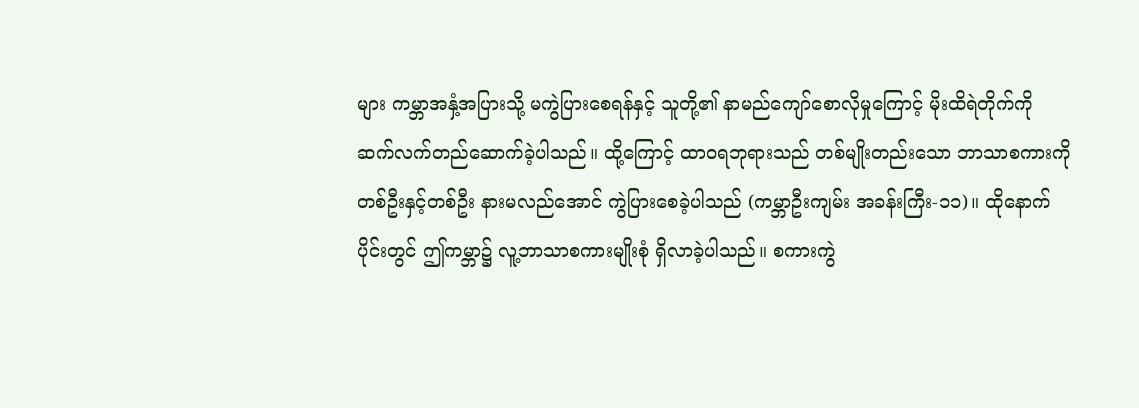များ ကမ္ဘာအနှံ့အပြားသို့ မကွဲပြားစေရန်နှင့် သူတို့၏ နာမည်ကျော်စောလိုမှုကြောင့် မိုးထိရဲတိုက်ကို ဆက်လက်တည်ဆောက်ခဲ့ပါသည်။ ထို့ကြောင့် ထာဝရဘုရားသည် တစ်မျိုးတည်းသော ဘာသာစကားကို တစ်ဦးနှင့်တစ်ဦး နားမလည်အောင် ကွဲပြားစေခဲ့ပါသည် (ကမ္ဘာဦးကျမ်း အခန်းကြီး-၁၁)။ ထိုနောက်ပိုင်းတွင် ဤကမ္ဘာ၌ လူ့ဘာသာစကားမျိုးစုံ ရှိလာခဲ့ပါသည်။ စကားကွဲ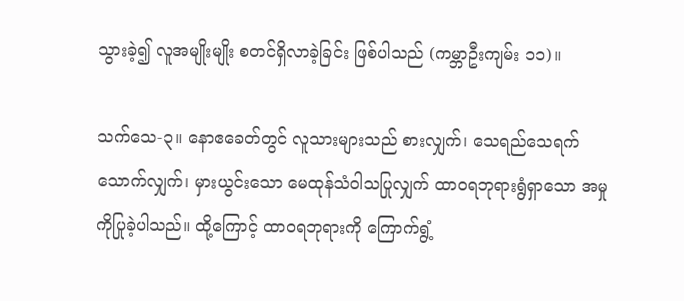သွားခဲ့၍ လူအမျိုးမျိုး စတင်ရှိလာခဲ့ခြင်း ဖြစ်ပါသည် (ကမ္ဘာဦးကျမ်း ၁၁)။

သက်သေ-၃။ နောဧခေတ်တွင် လူသားများသည် စားလျှက်၊ သေရည်သေရက်သောက်လျှက်၊ မှားယွင်းသော မေထုန်သံဝါသပြုလျှက် ထာဝရဘုရားရွံရှာသော အမှုကိုပြုခဲ့ပါသည်။ ထို့ကြောင့် ထာဝရဘုရားကို ကြောက်ရွံ့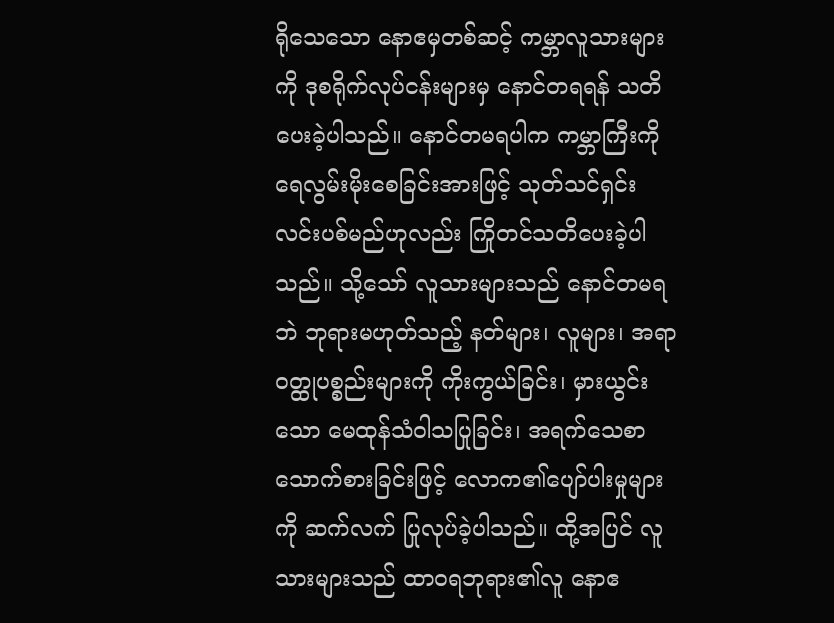ရိုသေသော နောဧမှတစ်ဆင့် ကမ္ဘာလူသားများကို ဒုစရိုက်လုပ်ငန်းများမှ နောင်တရရန် သတိပေးခဲ့ပါသည်။ နောင်တမရပါက ကမ္ဘာကြီးကို ရေလွမ်းမိုးစေခြင်းအားဖြင့် သုတ်သင်ရှင်းလင်းပစ်မည်ဟုလည်း ကြိုတင်သတိပေးခဲ့ပါသည်။ သို့သော် လူသားများသည် နောင်တမရဘဲ ဘုရားမဟုတ်သည့် နတ်များ၊ လူများ၊ အရာဝတ္ထုပစ္စည်းများကို ကိုးကွယ်ခြင်း၊ မှားယွင်းသော မေထုန်သံဝါသပြုခြင်း၊ အရက်သေစာသောက်စားခြင်းဖြင့် လောက၏ပျော်ပါးမှုများကို ဆက်လက် ပြုလုပ်ခဲ့ပါသည်။ ထို့အပြင် လူသားများသည် ထာဝရဘုရား၏လူ နောဧ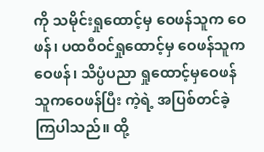ကို သမိုင်းရှုထောင့်မှ ဝေဖန်သူက ဝေဖန်၊ ပထဝီဝင်ရှုထောင့်မှ ဝေဖန်သူက ဝေဖန်၊ သိပ္ပံပညာ ရှုထောင့်မှဝေဖန်သူကဝေဖန်ပြီး ကဲ့ရဲ့ အပြစ်တင်ခဲ့ကြပါသည်။ ထို့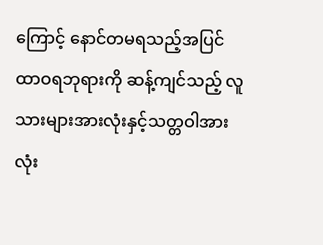ကြောင့် နောင်တမရသည့်အပြင် ထာဝရဘုရားကို ဆန့်ကျင်သည့် လူသားများအားလုံးနှင့်သတ္တဝါအားလုံး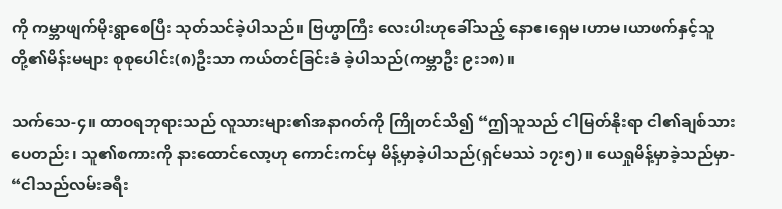ကို ကမ္ဘာဖျက်မိုးရွာစေပြီး သုတ်သင်ခဲ့ပါသည်။ ဗြဟ္မာကြီး လေးပါးဟုခေါ်သည့် နောဧ၊ရှေမ၊ဟာမ၊ယာဖက်နှင့်သူတို့၏မိန်းမများ စုစုပေါင်း(၈)ဦးသာ ကယ်တင်ခြင်းခံ ခဲ့ပါသည်(ကမ္ဘာဦး ၉း၁၈)။

သက်သေ-၄။ ထာဝရဘုရားသည် လူသားများ၏အနာဂတ်ကို ကြိုတင်သိ၍ “ဤသူသည် ငါမြတ်နိုးရာ ငါ၏ချစ်သားပေတည်း၊ သူ၏စကားကို နားထောင်လော့ဟု ကောင်းကင်မှ မိန့်မှာခဲ့ပါသည်(ရှင်မဿဲ ၁၇း၅)။ ယေရှုမိန့်မှာခဲ့သည်မှာ- “ငါသည်လမ်းခရီး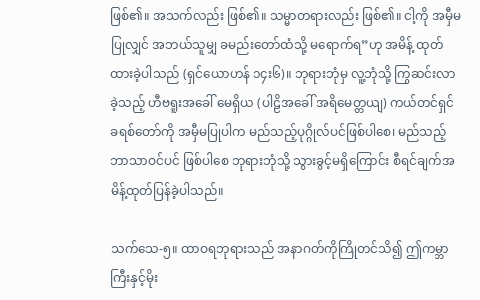ဖြစ်၏။ အသက်လည်း ဖြစ်၏။ သမ္မာတရားလည်း ဖြစ်၏။ ငါ့ကို အမှီမပြုလျှင် အဘယ်သူမျှ ခမည်းတော်ထံသို့ မရောက်ရ”ဟု အမိန့် ထုတ်ထားခဲ့ပါသည် (ရှင်ယောဟန် ၁၄း၆)။ ဘုရားဘုံမှ လူ့ဘုံသို့ ကြွဆင်းလာခဲ့သည့် ဟီဗရူးအခေါ် မေရှိယ (ပါဠိအခေါ် အရိမေတ္တယျ) ကယ်တင်ရှင် ခရစ်တော်ကို အမှီမပြုပါက မည်သည့်ပုဂ္ဂိုလ်ပင်ဖြစ်ပါစေ၊ မည်သည့် ဘာသာဝင်ပင် ဖြစ်ပါစေ ဘုရားဘုံသို့ သွားခွင့်မရှိကြောင်း စီရင်ချက်အမိန့်ထုတ်ပြန်ခဲ့ပါသည်။

သက်သေ-၅။ ထာဝရဘုရားသည် အနာဂတ်ကိုကြိုတင်သိ၍ ဤကမ္ဘာကြီးနှင့်မိုး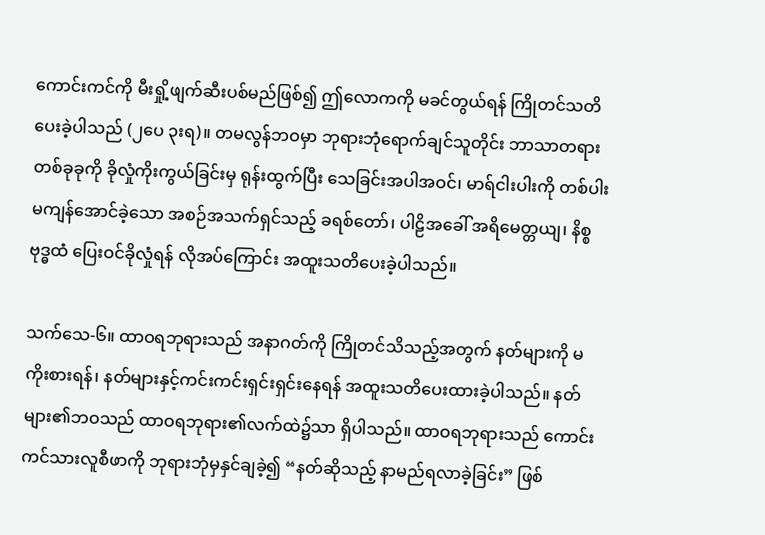ကောင်းကင်ကို မီးရှို့ဖျက်ဆီးပစ်မည်ဖြစ်၍ ဤလောကကို မခင်တွယ်ရန် ကြိုတင်သတိပေးခဲ့ပါသည် (၂ပေ ၃းရ)။ တမလွန်ဘဝမှာ ဘုရားဘုံရောက်ချင်သူတိုင်း ဘာသာတရားတစ်ခုခုကို ခိုလှုံကိုးကွယ်ခြင်းမှ ရုန်းထွက်ပြီး သေခြင်းအပါအဝင်၊ မာရ်ငါးပါးကို တစ်ပါးမကျန်အောင်ခဲ့သော အစဉ်အသက်ရှင်သည့် ခရစ်တော်၊ ပါဠိအခေါ် အရိမေတ္တယျ၊ နိစ္စဗုဒ္ဓထံ ပြေးဝင်ခိုလှုံရန် လိုအပ်ကြောင်း အထူးသတိပေးခဲ့ပါသည်။

သက်သေ-၆။ ထာဝရဘုရားသည် အနာဂတ်ကို ကြိုတင်သိသည့်အတွက် နတ်များကို မကိုးစားရန်၊ နတ်များနှင့်ကင်းကင်းရှင်းရှင်းနေရန် အထူးသတိပေးထားခဲ့ပါသည်။ နတ်များ၏ဘဝသည် ထာဝရဘုရား၏လက်ထဲ၌သာ ရှိပါသည်။ ထာဝရဘုရားသည် ကောင်းကင်သားလူစီဖာကို ဘုရားဘုံမှနှင်ချခဲ့၍ “နတ်ဆိုသည့် နာမည်ရလာခဲ့ခြင်း” ဖြစ်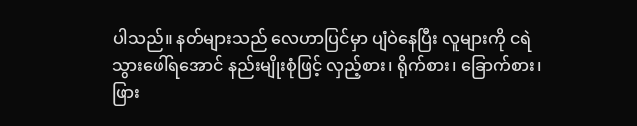ပါသည်။ နတ်များသည် လေဟာပြင်မှာ ပျံဝဲနေပြီး လူများကို ငရဲသွားဖေါ်ရအောင် နည်းမျိုးစုံဖြင့် လှည့်စား၊ ရိုက်စား၊ ခြောက်စား၊ ဖြား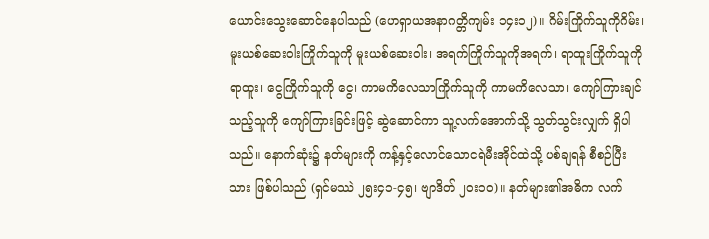ယောင်းသွေးဆောင်နေပါသည် (ဟေရှာယအနာဂတ္တိကျမ်း ၁၄း၁၂)။ ဂိမ်းကြိုက်သူကိုဂိမ်း၊ မူးယစ်ဆေးဝါးကြိုက်သူကို မူးယစ်ဆေးဝါး၊ အရက်ကြိုက်သူကိုအရက်၊ ရာထူးကြိုက်သူကို ရာထူး၊ ငွေကြိုက်သူကို ငွေ၊ ကာမကိလေသာကြိုက်သူကို ကာမကိလေသာ၊ ကျော်ကြားချင်သည့်သူကို ကျော်ကြားခြင်းဖြင့် ဆွဲဆောင်ကာ သူ့လက်အောက်သို့ သွတ်သွင်းလျှက် ရှိပါသည်။ နောက်ဆုံး၌ နတ်များကို ကန့်နှင့်လောင်သောငရဲမီးအိုင်ထဲသို့ ပစ်ချရန် စီစဉ်ပြီးသား ဖြစ်ပါသည် (ရှင်မဿဲ ၂၅း၄၁-၄၅၊ ဗျာဒိတ် ၂၀း၁၀)။ နတ်များ၏အဓိက လက်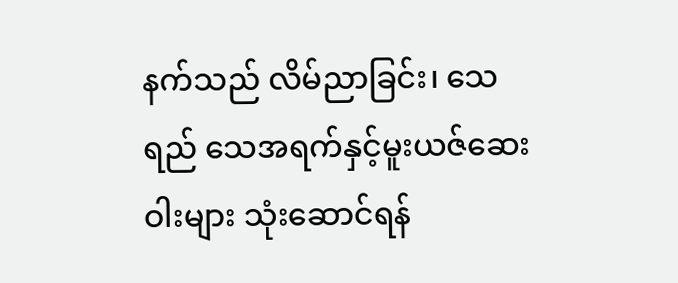နက်သည် လိမ်ညာခြင်း၊ သေရည် သေအရက်နှင့်မူးယဇ်ဆေးဝါးများ သုံးဆောင်ရန်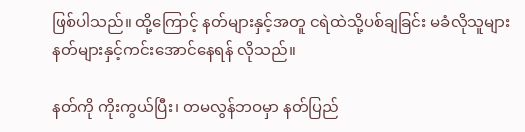ဖြစ်ပါသည်။ ထို့ကြောင့် နတ်များနှင့်အတူ ငရဲထဲသို့ပစ်ချခြင်း မခံလိုသူများ နတ်များနှင့်ကင်းအောင်နေရန် လိုသည်။

နတ်ကို ကိုးကွယ်ပြီး၊ တမလွန်ဘဝမှာ နတ်ပြည်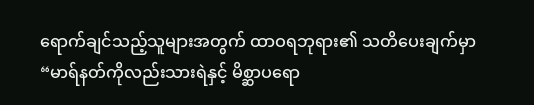ရောက်ချင်သည့်သူများအတွက် ထာဝရဘုရား၏ သတိပေးချက်မှာ “မာရ်နတ်ကိုလည်းသားရဲနှင့် မိစ္ဆာပရော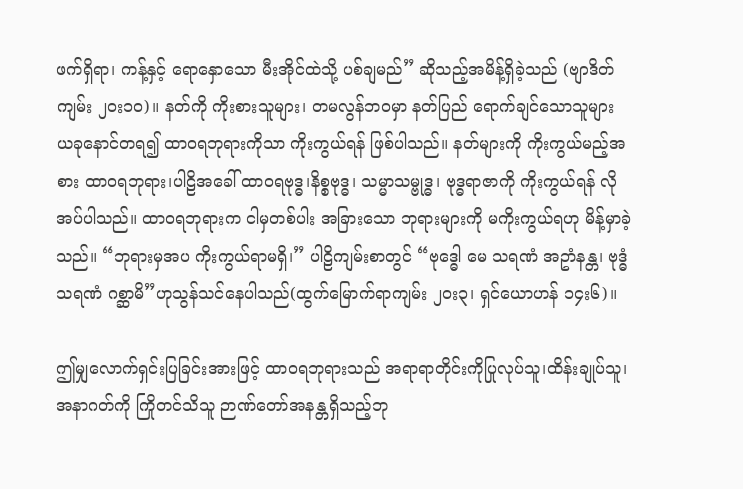ဖက်ရှိရာ၊ ကန့်နှင့် ရောနှောသော မီးအိုင်ထဲသို့ ပစ်ချမည်” ဆိုသည့်အမိန့်ရှိခဲ့သည် (ဗျာဒိတ်ကျမ်း ၂၀း၁၀)။ နတ်ကို ကိုးစားသူများ၊ တမလွန်ဘဝမှာ နတ်ပြည် ရောက်ချင်သောသူများ ယခုနောင်တရ၍ ထာဝရဘုရားကိုသာ ကိုးကွယ်ရန် ဖြစ်ပါသည်။ နတ်များကို ကိုးကွယ်မည့်အစား ထာဝရဘုရား၊ပါဠိအခေါ် ထာဝရဗုဒ္ဓ၊နိစ္စဗုဒ္ဓ၊ သမ္မာသမ္ဗုဒ္ဓ၊ ဗုဒ္ဓရာဇာကို ကိုးကွယ်ရန် လိုအပ်ပါသည်။ ထာဝရဘုရားက ငါမှတစ်ပါး အခြားသော ဘုရားများကို မကိုးကွယ်ရဟု မိန့်မှာခဲ့သည်။ “ဘုရားမှအပ ကိုးကွယ်ရာမရှိ၊” ပါဠိကျမ်းစာတွင် “ဗုဒ္ဓေါ မေ သရဏံ အဥာံနန္တ၊ ဗုဒ္ဓံ သရဏံ ဂစ္ဆာမိ”ဟုသွန်သင်နေပါသည်(ထွက်မြောက်ရာကျမ်း ၂၀း၃၊ ရှင်ယောဟန် ၁၄း၆)။

ဤမျှလောက်ရှင်းပြခြင်းအားဖြင့် ထာဝရဘုရားသည် အရာရာတိုင်းကိုပြုလုပ်သူ၊ထိန်းချုပ်သူ၊ အနာဂတ်ကို ကြိုတင်သိသူ ဉာဏ်တော်အနန္တရှိသည့်ဘု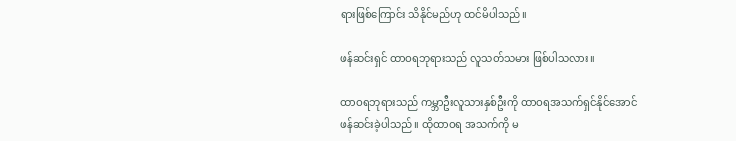ရားဖြစ်ကြောင်း သိနိုင်မည်ဟု ထင်မိပါသည်။

ဖန်ဆင်းရှင် ထာဝရဘုရားသည် လူသတ်သမား ဖြစ်ပါသလား။

ထာဝရဘုရားသည် ကမ္ဘာဦးလူသားနှစ်ဦးကို ထာဝရအသက်ရှင်နိုင်အောင် ဖန်ဆင်းခဲ့ပါသည်။ ထိုထာဝရ အသက်ကို မ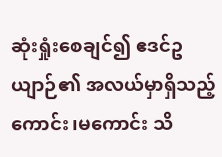ဆုံးရှုံးစေချင်၍ ဧဒင်ဥယျာဉ်၏ အလယ်မှာရှိသည့် ကောင်း၊မကောင်း သိ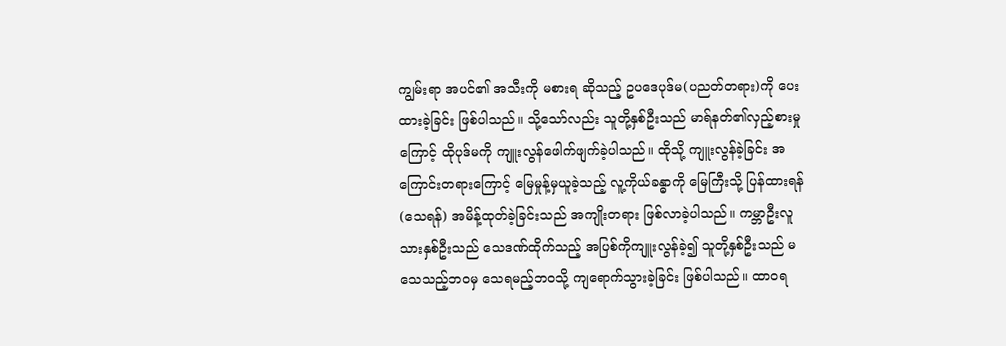ကျွမ်းရာ အပင်၏ အသီးကို မစားရ ဆိုသည့် ဥပဒေပုဒ်မ(ပညတ်တရား)ကို ပေးထားခဲ့ခြင်း ဖြစ်ပါသည်။ သို့သော်လည်း သူတို့နှစ်ဦးသည် မာရ်နတ်၏လှည့်စားမှုကြောင့် ထိုပုဒ်မကို ကျူးလွန်ဖေါက်ဖျက်ခဲ့ပါသည်။ ထိုသို့ ကျူးလွန်ခဲ့ခြင်း အကြောင်းတရားကြောင့် မြေမှုန့်မှယူခဲ့သည့် လူ့ကိုယ်ခန္ဓာကို မြေကြီးသို့ ပြန်ထားရန် (သေရန်) အမိန့်ထုတ်ခဲ့ခြင်းသည် အကျိုးတရား ဖြစ်လာခဲ့ပါသည်။ ကမ္ဘာဦးလူသားနှစ်ဦးသည် သေဒဏ်ထိုက်သည့် အပြစ်ကိုကျူးလွန်ခဲ့၍ သူတို့နှစ်ဦးသည် မသေသည့်ဘဝမှ သေရမည့်ဘဝသို့ ကျရောက်သွားခဲ့ခြင်း ဖြစ်ပါသည်။ ထာဝရ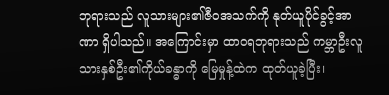ဘုရားသည် လူသားများ၏ဇီဝအသက်ကို နုတ်ယူပိုင်ခွင့်အာဏာ ရှိပါသည်။ အကြောင်းမှာ ထာဝရဘုရားသည် ကမ္ဘာဦးလူသားနှစ်ဦး၏ကိုယ်ခန္ဓာကို မြေမှုန့်ထဲက ထုတ်ယူခဲ့ပြီး၊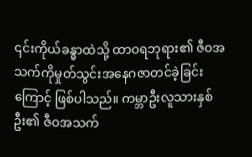၎င်းကိုယ်ခန္ဓာထဲသို့ ထာဝရဘုရား၏ ဇီဝအသက်ကိုမှုတ်သွင်းအနေဂဇာတင်ခဲ့ခြင်းကြောင့် ဖြစ်ပါသည်။ ကမ္ဘာဦးလူသားနှစ်ဦး၏ ဇီဝအသက်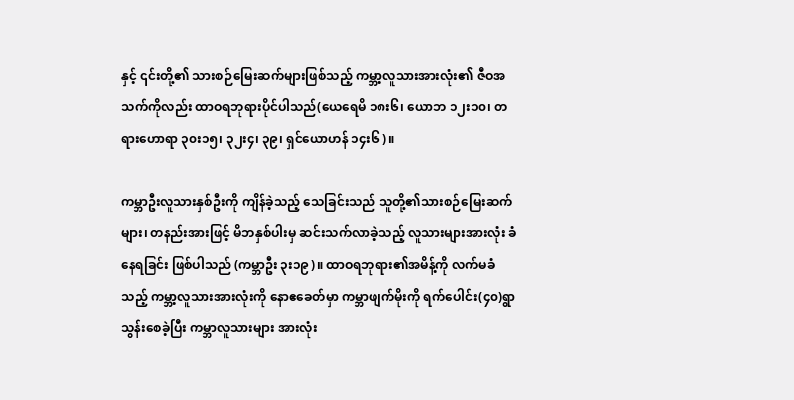နှင့် ၎င်းတို့၏ သားစဉ်မြေးဆက်များဖြစ်သည့် ကမ္ဘာ့လူသားအားလုံး၏ ဇီဝအသက်ကိုလည်း ထာဝရဘုရားပိုင်ပါသည်(ယေရေမိ ၁၈း၆၊ ယောဘ ၁၂း၁၀၊ တရားဟောရာ ၃၀း၁၅၊ ၃၂း၄၊ ၃၉၊ ရှင်ယောဟန် ၁၄း၆)။

ကမ္ဘာဦးလူသားနှစ်ဦးကို ကျိန်ခဲ့သည့် သေခြင်းသည် သူတို့၏သားစဉ်မြေးဆက်များ၊ တနည်းအားဖြင့် မိဘနှစ်ပါးမှ ဆင်းသက်လာခဲ့သည့် လူသားများအားလုံး ခံနေရခြင်း ဖြစ်ပါသည် (ကမ္ဘာဦး ၃း၁၉)။ ထာဝရဘုရား၏အမိန့်ကို လက်မခံသည့် ကမ္ဘာ့လူသားအားလုံးကို နောဧခေတ်မှာ ကမ္ဘာဖျက်မိုးကို ရက်ပေါင်း(၄၀)ရွာသွန်းစေခဲ့ပြီး ကမ္ဘာလူသားများ အားလုံး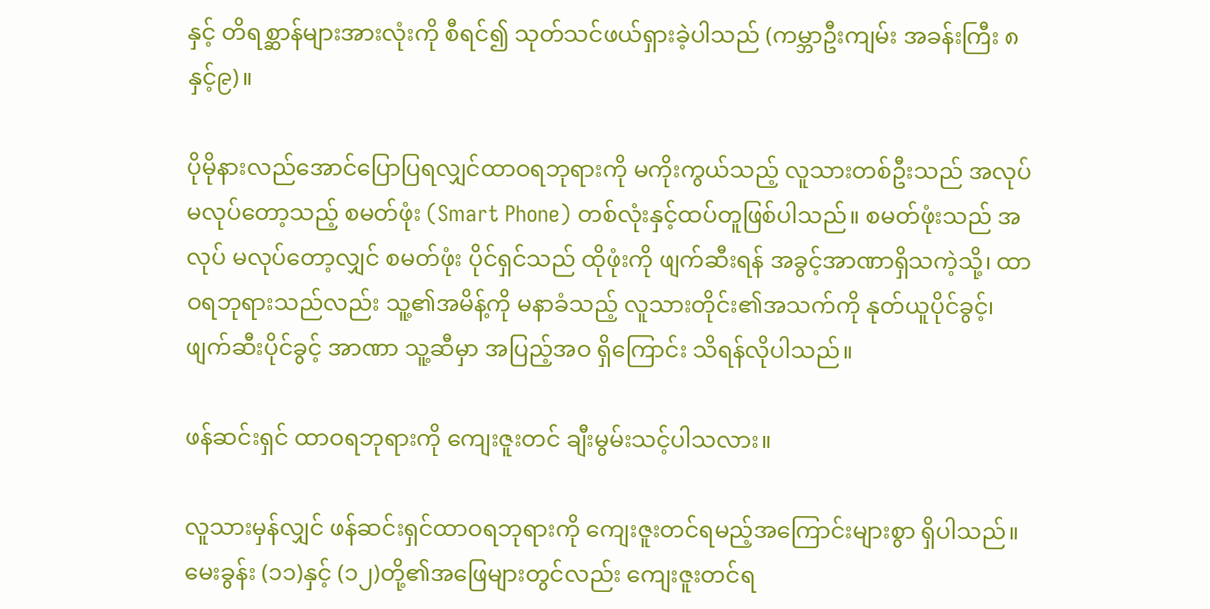နှင့် တိရစ္ဆာန်များအားလုံးကို စီရင်၍ သုတ်သင်ဖယ်ရှားခဲ့ပါသည် (ကမ္ဘာဦးကျမ်း အခန်းကြီး ၈နှင့်၉)။

ပိုမိုနားလည်အောင်ပြောပြရလျှင်ထာဝရဘုရားကို မကိုးကွယ်သည့် လူသားတစ်ဦးသည် အလုပ် မလုပ်တော့သည့် စမတ်ဖုံး (Smart Phone) တစ်လုံးနှင့်ထပ်တူဖြစ်ပါသည်။ စမတ်ဖုံးသည် အလုပ် မလုပ်တော့လျှင် စမတ်ဖုံး ပိုင်ရှင်သည် ထိုဖုံးကို ဖျက်ဆီးရန် အခွင့်အာဏာရှိသကဲ့သို့၊ ထာဝရဘုရားသည်လည်း သူ့၏အမိန့်ကို မနာခံသည့် လူသားတိုင်း၏အသက်ကို နုတ်ယူပိုင်ခွင့်၊ ဖျက်ဆီးပိုင်ခွင့် အာဏာ သူ့ဆီမှာ အပြည့်အဝ ရှိကြောင်း သိရန်လိုပါသည်။

ဖန်ဆင်းရှင် ထာဝရဘုရားကို ကျေးဇူးတင် ချီးမွမ်းသင့်ပါသလား။

လူသားမှန်လျှင် ဖန်ဆင်းရှင်ထာဝရဘုရားကို ကျေးဇူးတင်ရမည့်အကြောင်းများစွာ ရှိပါသည်။ မေးခွန်း (၁၁)နှင့် (၁၂)တို့၏အဖြေများတွင်လည်း ကျေးဇူးတင်ရ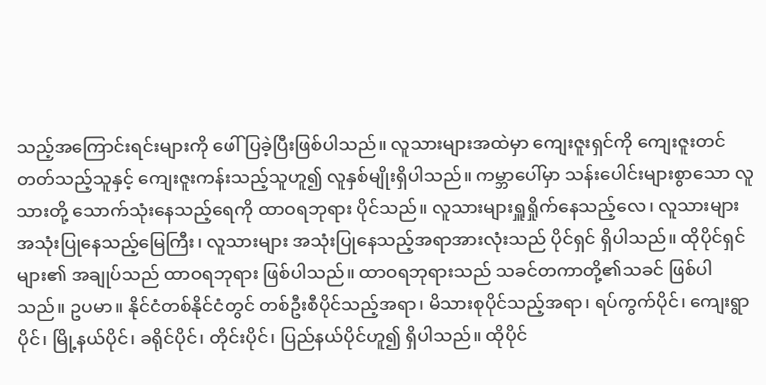သည့်အကြောင်းရင်းများကို ဖေါ်ပြခဲ့ပြီးဖြစ်ပါသည်။ လူသားများအထဲမှာ ကျေးဇူးရှင်ကို ကျေးဇူးတင်တတ်သည့်သူနှင့် ကျေးဇူးကန်းသည့်သူဟူ၍ လူနှစ်မျိုးရှိပါသည်။ ကမ္ဘာပေါ်မှာ သန်းပေါင်းများစွာသော လူသားတို့ သောက်သုံးနေသည့်ရေကို ထာဝရဘုရား ပိုင်သည်။ လူသားများရှူရှိုက်နေသည့်လေ၊ လူသားများ အသုံးပြုနေသည့်မြေကြီး၊ လူသားများ အသုံးပြုနေသည့်အရာအားလုံးသည် ပိုင်ရှင် ရှိပါသည်။ ထိုပိုင်ရှင်များ၏ အချုပ်သည် ထာဝရဘုရား ဖြစ်ပါသည်။ ထာဝရဘုရားသည် သခင်တကာတို့၏သခင် ဖြစ်ပါသည်။ ဥပမာ။ နိုင်ငံတစ်နိုင်ငံတွင် တစ်ဦးစီပိုင်သည့်အရာ၊ မိသားစုပိုင်သည့်အရာ၊ ရပ်ကွက်ပိုင်၊ ကျေးရွာပိုင်၊ မြို့နယ်ပိုင်၊ ခရိုင်ပိုင်၊ တိုင်းပိုင်၊ ပြည်နယ်ပိုင်ဟူ၍ ရှိပါသည်။ ထိုပိုင်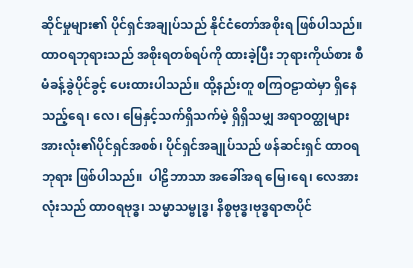ဆိုင်မှုများ၏ ပိုင်ရှင်အချုပ်သည် နိုင်ငံတော်အစိုးရ ဖြစ်ပါသည်။ ထာဝရဘုရားသည် အစိုးရတစ်ရပ်ကို ထားခဲ့ပြီး ဘုရားကိုယ်စား စီမံခန့်ခွဲပိုင်ခွင့် ပေးထားပါသည်။ ထို့နည်းတူ စကြဝဠာထဲမှာ ရှိနေသည့်ရေ၊ လေ၊ မြေနှင့်သက်ရှိသက်မဲ့ ရှိရှိသမျှ အရာဝတ္ထုများ အားလုံး၏ပိုင်ရှင်အစစ်၊ ပိုင်ရှင်အချုပ်သည် ဖန်ဆင်းရှင် ထာဝရဘုရား ဖြစ်ပါသည်။  ပါဠိဘာသာ အခေါ်အရ မြေ၊ရေ၊ လေအားလုံးသည် ထာဝရဗုဒ္ဓ၊ သမ္မာသမ္ဗုဒ္ဓ၊ နိစ္စဗုဒ္ဓ၊ဗုဒ္ဓရာဇာပိုင်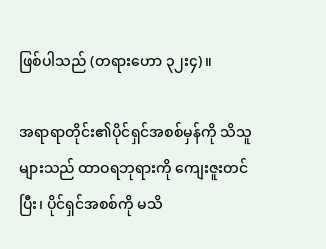ဖြစ်ပါသည် (တရားဟော ၃၂း၄)။

အရာရာတိုင်း၏ပိုင်ရှင်အစစ်မှန်ကို သိသူများသည် ထာဝရဘုရားကို ကျေးဇူးတင်ပြီး၊ ပိုင်ရှင်အစစ်ကို မသိ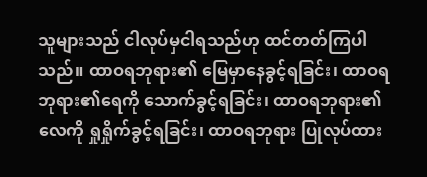သူများသည် ငါလုပ်မှငါရသည်ဟု ထင်တတ်ကြပါသည်။ ထာဝရဘုရား၏ မြေမှာနေခွင့်ရခြင်း၊ ထာဝရဘုရား၏ရေကို သောက်ခွင့်ရခြင်း၊ ထာဝရဘုရား၏လေကို ရှုရှိုက်ခွင့်ရခြင်း၊ ထာဝရဘုရား ပြုလုပ်ထား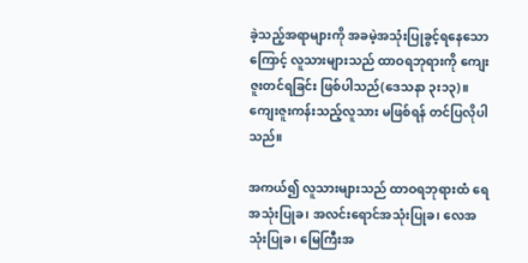ခဲ့သည့်အရာများကို အခမဲ့အသုံးပြုခွင့်ရနေသောကြောင့် လူသားများသည် ထာဝရဘုရားကို ကျေးဇူးတင်ရခြင်း ဖြစ်ပါသည်(ဒေသနာ ၃း၁၃)။ ကျေးဇူးကန်းသည့်လူသား မဖြစ်ရန် တင်ပြလိုပါသည်။

အကယ်၍ လူသားများသည် ထာဝရဘုရားထံ ရေအသုံးပြုခ၊ အလင်းရောင်အသုံးပြုခ၊ လေအသုံးပြုခ၊ မြေကြီးအ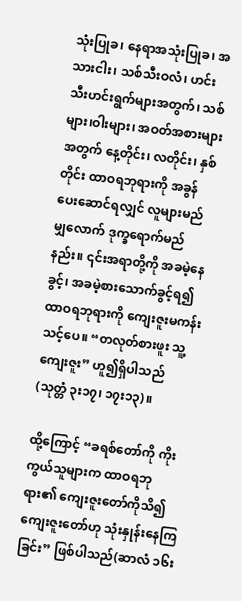သုံးပြုခ၊ နေရာအသုံးပြုခ၊ အသားငါး၊ သစ်သီးဝလံ၊ ဟင်းသီးဟင်းရွက်များအတွက်၊ သစ်များ၊ဝါးများ၊ အဝတ်အစားများအတွက် နေ့တိုင်း၊ လတိုင်း၊ နှစ်တိုင်း ထာဝရဘုရားကို အခွန်ပေးဆောင်ရလျှင် လူများမည်မျှလောက် ဒုက္ခရောက်မည်နည်း။ ၎င်းအရာတို့ကို အခမဲ့နေခွင့်၊ အခမဲ့စားသောက်ခွင့်ရ၍ ထာဝရဘုရားကို ကျေးဇူးမကန်းသင့်ပေ။ “တလုတ်စားဖူး သူ့ကျေးဇူး” ဟူ၍ရှိပါသည် (သုတ္တံ ၃း၁၇၊ ၁၇း၁၃)။

ထို့ကြောင့် “ခရစ်တော်ကို ကိုးကွယ်သူများက ထာဝရဘုရား၏ ကျေးဇူးတော်ကိုသိ၍ ကျေးဇူးတော်ဟု သုံးနှုန်းနေကြခြင်း” ဖြစ်ပါသည်(ဆာလံ ၁၆း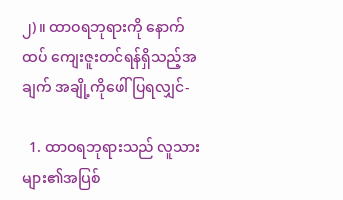၂)။ ထာဝရဘုရားကို နောက်ထပ် ကျေးဇူးတင်ရန်ရှိသည့်အချက် အချို့ကိုဖေါ်ပြရလျှင်-

  1. ထာဝရဘုရားသည် လူသားများ၏အပြစ်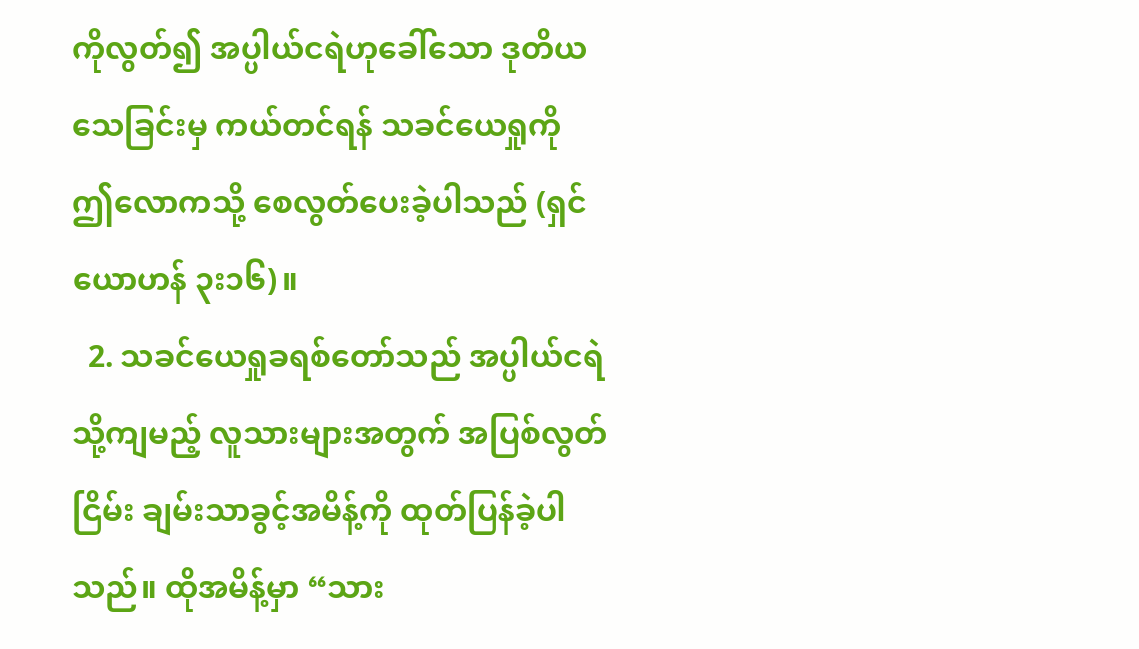ကိုလွတ်၍ အပ္ပါယ်ငရဲဟုခေါ်သော ဒုတိယသေခြင်းမှ ကယ်တင်ရန် သခင်ယေရှုကို ဤလောကသို့ စေလွတ်ပေးခဲ့ပါသည် (ရှင်ယောဟန် ၃း၁၆)။
  2. သခင်ယေရှုခရစ်တော်သည် အပ္ပါယ်ငရဲသို့ကျမည့် လူသားများအတွက် အပြစ်လွတ်ငြိမ်း ချမ်းသာခွင့်အမိန့်ကို ထုတ်ပြန်ခဲ့ပါသည်။ ထိုအမိန့်မှာ “သား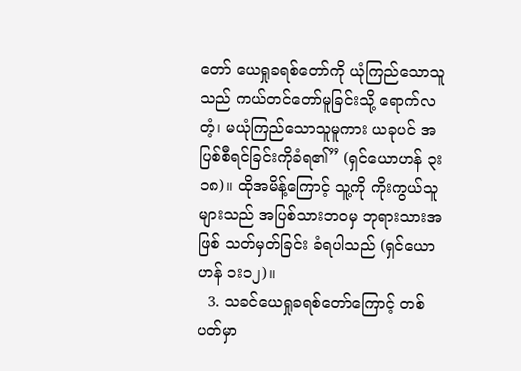တော် ယေရှုခရစ်တော်ကို ယုံကြည်သောသူသည် ကယ်တင်တော်မူခြင်းသို့ ရောက်လတံ့၊ မယုံကြည်သောသူမူကား ယခုပင် အပြစ်စီရင်ခြင်းကိုခံရ၏” (ရှင်ယောဟန် ၃း၁၈)။ ထိုအမိန့်ကြောင့် သူ့ကို ကိုးကွယ်သူများသည် အပြစ်သားဘဝမှ ဘုရားသားအဖြစ် သတ်မှတ်ခြင်း ခံရပါသည် (ရှင်ယောဟန် ၁း၁၂)။
  3. သခင်ယေရှုခရစ်တော်ကြောင့် တစ်ပတ်မှာ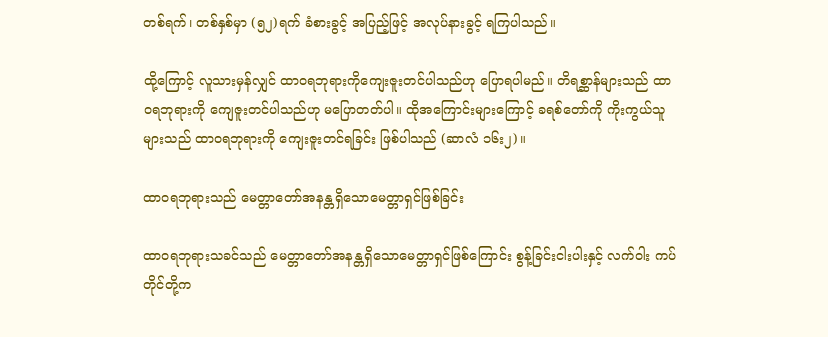တစ်ရက်၊ တစ်နှစ်မှာ (၅၂)ရက် ခံစားခွင့် အပြည့်ဖြင့် အလုပ်နားခွင့် ရကြပါသည်။

ထို့ကြောင့် လူသားမှန်လျှင် ထာဝရဘုရားကိုကျေးဇူးတင်ပါသည်ဟု ပြောရပါမည်။ တိရစ္ဆာန်များသည် ထာဝရဘုရားကို ကျေဇူးတင်ပါသည်ဟု မပြောတတ်ပါ။ ထိုအကြောင်းများကြောင့် ခရစ်တော်ကို ကိုးကွယ်သူများသည် ထာဝရဘုရားကို ကျေးဇူးတင်ရခြင်း ဖြစ်ပါသည် (ဆာလံ ၁၆း၂)။

ထာဝရဘုရားသည် မေတ္တာတော်အနန္တရှိသောမေတ္တာရှင်ဖြစ်ခြင်း

ထာဝရဘုရားသခင်သည် မေတ္တာတော်အနန္တရှိသောမေတ္တာရှင်ဖြစ်ကြောင်း စွန့်ခြင်းငါးပါးနှင့် လက်ဝါး ကပ်တိုင်တို့က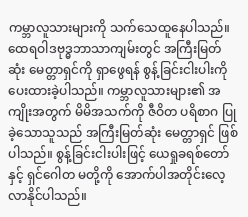ကမ္ဘာလူသားများကို သက်သေထူနေပါသည်။ ထေရဝါဒဗုဒ္ဓဘာသာကျမ်းတွင် အကြီးမြတ်ဆုံး မေတ္တာရှင်ကို ရှာဖွေရန် စွန့်ခြင်းငါးပါးကို ပေးထားခဲ့ပါသည်။ ကမ္ဘာလူသားများ၏ အကျိုးအတွက် မိမိအသက်ကို ဇီဝိတ ပရိစာဂ ပြုခဲ့သောသူသည် အကြီးမြတ်ဆုံး မေတ္တာရှင် ဖြစ်ပါသည်။ စွန့်ခြင်းငါးပါးဖြင့် ယေရှုခရစ်တော်နှင့် ရှင်ဂေါတ မတို့ကို အောက်ပါအတိုင်းလေ့လာနိုင်ပါသည်။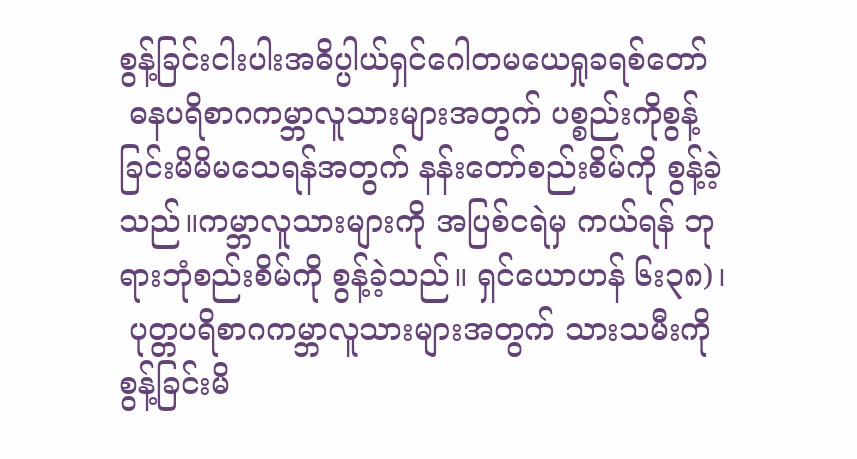စွန့်ခြင်းငါးပါးအဓိပ္ပါယ်ရှင်ဂေါတမယေရှုခရစ်တော်
 ဓနပရိစာဂကမ္ဘာလူသားများအတွက် ပစ္စည်းကိုစွန့်ခြင်းမိမိမသေရန်အတွက် နန်းတော်စည်းစိမ်ကို စွန့်ခဲ့သည်။ကမ္ဘာလူသားများကို အပြစ်ငရဲမှ ကယ်ရန် ဘုရားဘုံစည်းစိမ်ကို စွန့်ခဲ့သည်။ ရှင်ယောဟန် ၆း၃၈)၊
 ပုတ္တပရိစာဂကမ္ဘာလူသားများအတွက် သားသမီးကိုစွန့်ခြင်းမိ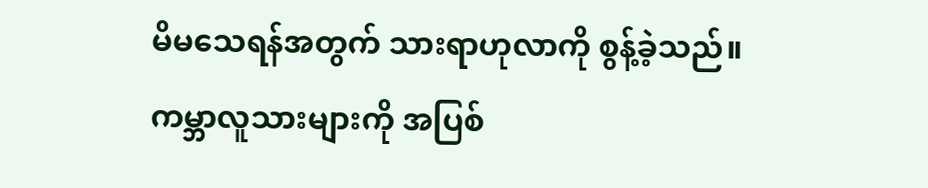မိမသေရန်အတွက် သားရာဟုလာကို စွန့်ခဲ့သည်။ ကမ္ဘာလူသားများကို အပြစ်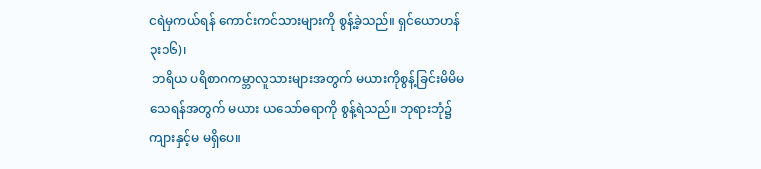ငရဲမှကယ်ရန် ကောင်းကင်သားများကို စွန့်ခဲ့သည်။ ရှင်ယောဟန် ၃း၁၆)၊
 ဘရိယ ပရိစာဂကမ္ဘာလူသားများအတွက် မယားကိုစွန့်ခြင်းမိမိမသေရန်အတွက် မယား ယသော်ဓရာကို စွန့်ရဲသည်။ ဘုရားဘုံ၌ ကျားနှင့်မ မရှိပေ။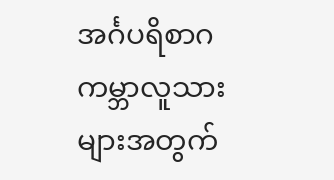အင်္ဂပရိစာဂကမ္ဘာလူသားများအတွက်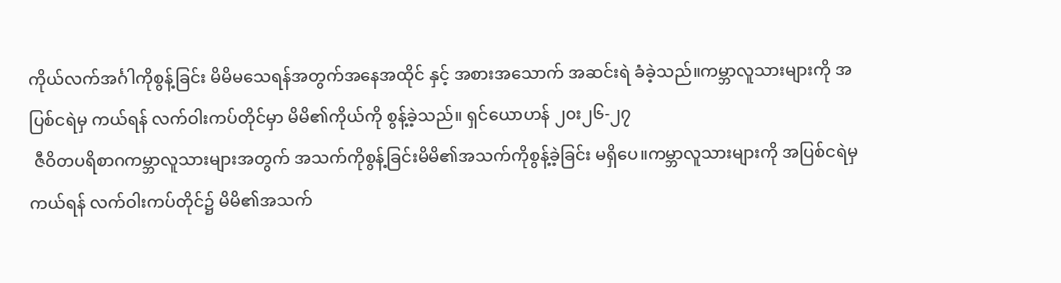ကိုယ်လက်အင်္ဂါကိုစွန့်ခြင်း မိမိမသေရန်အတွက်အနေအထိုင် နှင့် အစားအသောက် အဆင်းရဲ ခံခဲ့သည်။ကမ္ဘာလူသားများကို အပြစ်ငရဲမှ ကယ်ရန် လက်ဝါးကပ်တိုင်မှာ မိမိ၏ကိုယ်ကို စွန့်ခဲ့သည်။ ရှင်ယောဟန် ၂၀း၂၆-၂၇
 ဇီဝိတပရိစာဂကမ္ဘာလူသားများအတွက် အသက်ကိုစွန့်ခြင်းမိမိ၏အသက်ကိုစွန့်ခဲ့ခြင်း မရှိပေ။ကမ္ဘာလူသားများကို အပြစ်ငရဲမှကယ်ရန် လက်ဝါးကပ်တိုင်၌ မိမိ၏အသက်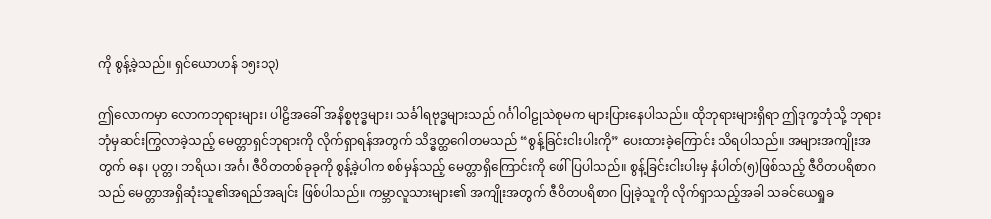ကို စွန့်ခဲ့သည်။ ရှင်ယောဟန် ၁၅း၁၃)

ဤလောကမှာ လောကဘုရားများ၊ ပါဠိအခေါ် အနိစ္စဗုဒ္ဓများ၊ သင်္ခါရဗုဒ္ဓများသည် ဂင်္ဂါဝါဠုသဲစုမက များပြားနေပါသည်။ ထိုဘုရားများရှိရာ ဤဒုက္ခဘုံသို့ ဘုရားဘုံမှဆင်းကြွလာခဲ့သည့် မေတ္တာရှင်ဘုရားကို လိုက်ရှာရန်အတွက် သိဒ္ဓတ္ထဂေါတမသည် “စွန့်ခြင်းငါးပါးကို” ပေးထားခဲ့ကြောင်း သိရပါသည်။ အများအကျိုးအတွက် ဓန၊ ပုတ္တ၊ ဘရိယ၊ အင်္ဂ၊ ဇီဝိတတစ်ခုခုကို စွန့်ခဲ့ပါက စစ်မှန်သည့် မေတ္တာရှိကြောင်းကို ဖေါ်ပြပါသည်။ စွန့်ခြင်းငါးပါးမှ နံပါတ်(၅)ဖြစ်သည့် ဇီဝိတပရိစာဂသည် မေတ္တာအရှိဆုံးသူ၏အရည်အချင်း ဖြစ်ပါသည်။ ကမ္ဘာလူသားများ၏ အကျိုးအတွက် ဇီဝိတပရိစာဂ ပြုခဲ့သူကို လိုက်ရှာသည့်အခါ သခင်ယေရှုခ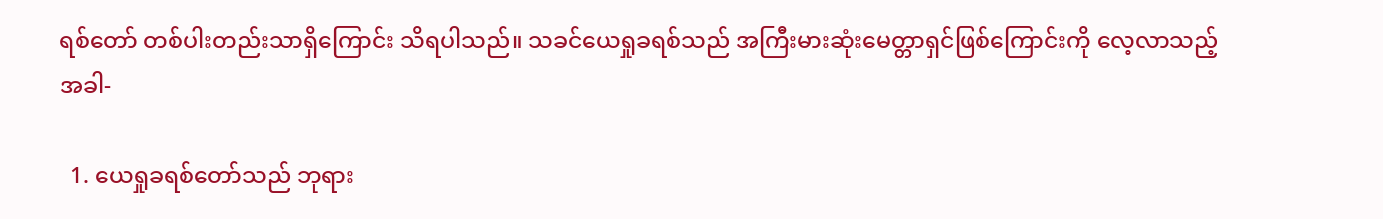ရစ်တော် တစ်ပါးတည်းသာရှိကြောင်း သိရပါသည်။ သခင်ယေရှုခရစ်သည် အကြီးမားဆုံးမေတ္တာရှင်ဖြစ်ကြောင်းကို လေ့လာသည့်အခါ-

  1. ယေရှုခရစ်တော်သည် ဘုရား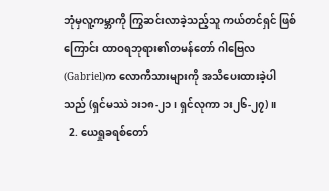ဘုံမှလူ့ကမ္ဘာကို ကြွဆင်းလာခဲ့သည့်သူ ကယ်တင်ရှင် ဖြစ်ကြောင်း ထာဝရဘုရား၏တမန်တော် ဂါဗြေလ(Gabriel)က လောကီသားများကို အသိပေးထားခဲ့ပါသည် (ရှင်မဿဲ ၁း၁၈-၂၁၊ ရှင်လုကာ ၁း၂၆-၂၇)။
  2. ယေရှုခရစ်တော်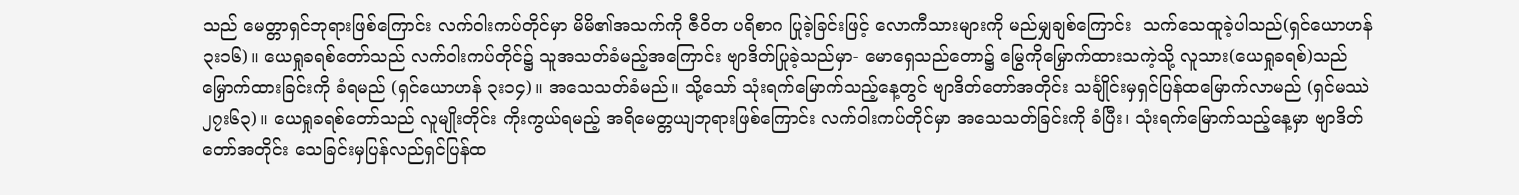သည် မေတ္တာရှင်ဘုရားဖြစ်ကြောင်း လက်ဝါးကပ်တိုင်မှာ မိမိ၏အသက်ကို ဇီဝိတ ပရိစာဂ ပြုခဲ့ခြင်းဖြင့် လောကီသားများကို မည်မျှချစ်ကြောင်း  သက်သေထူခဲ့ပါသည်(ရှင်ယောဟန် ၃း၁၆)။ ယေရှုခရစ်တော်သည် လက်ဝါးကပ်တိုင်၌ သူအသတ်ခံမည့်အကြောင်း ဗျာဒိတ်ပြုခဲ့သည်မှာ- မောရှေသည်တော၌ မြွေကိုမြှောက်ထားသကဲ့သို့ လူသား(ယေရှုခရစ်)သည်မြှောက်ထားခြင်းကို ခံရမည် (ရှင်ယောဟန် ၃း၁၄)။ အသေသတ်ခံမည်။ သို့သော် သုံးရက်မြောက်သည့်နေ့တွင် ဗျာဒိတ်တော်အတိုင်း သင်္ချိုင်းမှရှင်ပြန်ထမြောက်လာမည် (ရှင်မဿဲ ၂၇း၆၃)။ ယေရှုခရစ်တော်သည် လူမျိုးတိုင်း ကိုးကွယ်ရမည့် အရိမေတ္တယျဘုရားဖြစ်ကြောင်း လက်ဝါးကပ်တိုင်မှာ အသေသတ်ခြင်းကို ခံပြီး၊ သုံးရက်မြောက်သည့်နေ့မှာ ဗျာဒိတ်တော်အတိုင်း သေခြင်းမှပြန်လည်ရှင်ပြန်ထ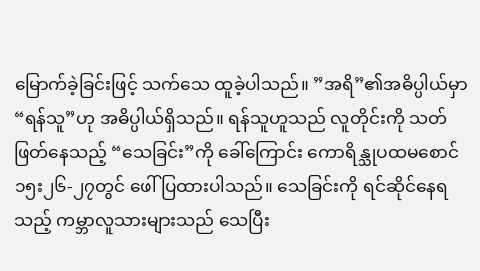မြောက်ခဲ့ခြင်းဖြင့် သက်သေ ထူခဲ့ပါသည်။ ”အရိ”၏အဓိပ္ပါယ်မှာ “ရန်သူ”ဟု အဓိပ္ပါယ်ရှိသည်။ ရန်သူဟူသည် လူတိုင်းကို သတ်ဖြတ်နေသည့် “သေခြင်း”ကို ခေါ်ကြောင်း ကောရိန္သုပထမစောင် ၁၅း၂၆-၂၇တွင် ဖေါ်ပြထားပါသည်။ သေခြင်းကို ရင်ဆိုင်နေရသည့် ကမ္ဘာလူသားများသည် သေပြီး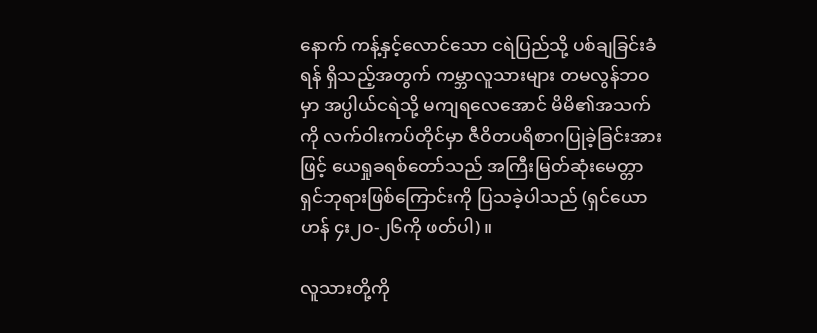နောက် ကန့်နှင့်လောင်သော ငရဲပြည်သို့ ပစ်ချခြင်းခံရန် ရှိသည့်အတွက် ကမ္ဘာလူသားများ တမလွန်ဘဝမှာ အပ္ပါယ်ငရဲသို့ မကျရလေအောင် မိမိ၏အသက်ကို လက်ဝါးကပ်တိုင်မှာ ဇီဝိတပရိစာဂပြုခဲ့ခြင်းအားဖြင့် ယေရှုခရစ်တော်သည် အကြီးမြတ်ဆုံးမေတ္တာရှင်ဘုရားဖြစ်ကြောင်းကို ပြသခဲ့ပါသည် (ရှင်ယောဟန် ၄း၂ဝ-၂၆ကို ဖတ်ပါ)။

လူသားတို့ကို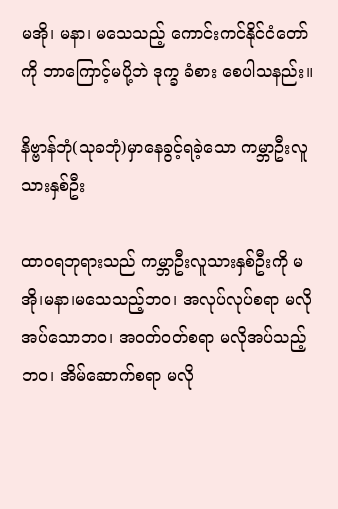မအို၊ မနာ၊ မသေသည့် ကောင်းကင်နိုင်ငံတော်ကို ဘာကြောင့်မပို့ဘဲ ဒုက္ခ ခံစား စေပါသနည်း။

နိဗ္ဗာန်ဘုံ(သုခဘုံ)မှာနေခွင့်ရခဲ့သော ကမ္ဘာဦးလူသားနှစ်ဦး

ထာဝရဘုရားသည် ကမ္ဘာဦးလူသားနှစ်ဦးကို မအို၊မနာ၊မသေသည့်ဘဝ၊ အလုပ်လုပ်စရာ မလိုအပ်သောဘဝ၊ အဝတ်ဝတ်စရာ မလိုအပ်သည့်ဘဝ၊ အိမ်ဆောက်စရာ မလို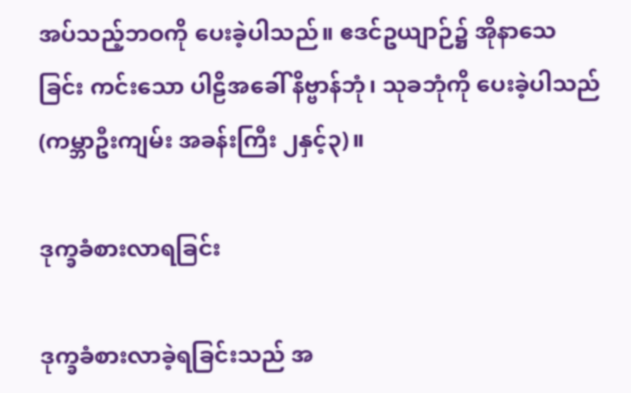အပ်သည့်ဘဝကို ပေးခဲ့ပါသည်။ ဧဒင်ဥယျာဉ်၌ အိုနာသေခြင်း ကင်းသော ပါဠိအခေါ် နိဗ္ဗာန်ဘုံ၊ သုခဘုံကို ပေးခဲ့ပါသည် (ကမ္ဘာဦးကျမ်း အခန်းကြီး ၂နှင့်၃)။

ဒုက္ခခံစားလာရခြင်း

ဒုက္ခခံစားလာခဲ့ရခြင်းသည် အ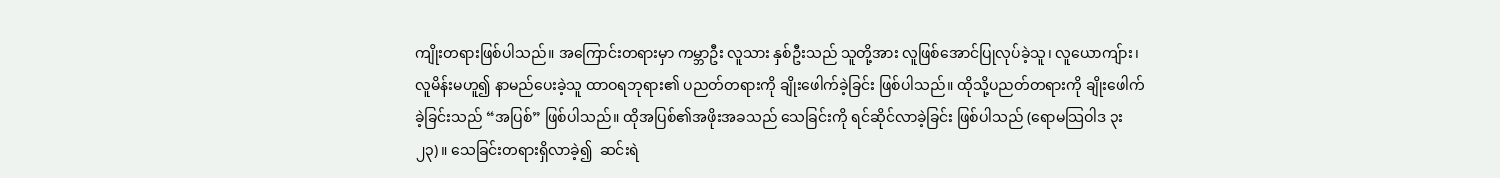ကျိုးတရားဖြစ်ပါသည်။ အကြောင်းတရားမှာ ကမ္ဘာဦး လူသား နှစ်ဦးသည် သူတို့အား လူဖြစ်အောင်ပြုလုပ်ခဲ့သူ၊ လူယောကျ်ား၊ လူမိန်းမဟူ၍ နာမည်ပေးခဲ့သူ ထာဝရဘုရား၏ ပညတ်တရားကို ချိုးဖေါက်ခဲ့ခြင်း ဖြစ်ပါသည်။ ထိုသို့ပညတ်တရားကို ချိုးဖေါက်ခဲ့ခြင်းသည် “အပြစ်” ဖြစ်ပါသည်။ ထိုအပြစ်၏အဖိုးအခသည် သေခြင်းကို ရင်ဆိုင်လာခဲ့ခြင်း ဖြစ်ပါသည် (ရောမသြဝါဒ ၃း၂၃)။ သေခြင်းတရားရှိလာခဲ့၍  ဆင်းရဲ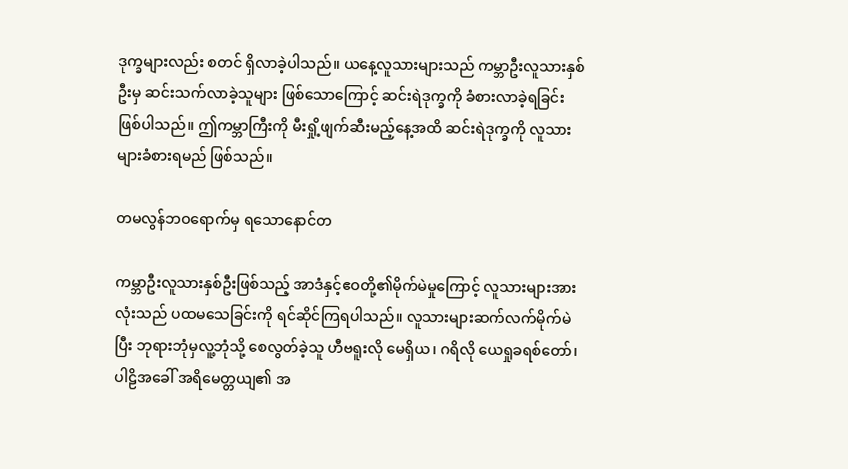ဒုက္ခများလည်း စတင် ရှိလာခဲ့ပါသည်။ ယနေ့လူသားများသည် ကမ္ဘာဦးလူသားနှစ်ဦးမှ ဆင်းသက်လာခဲ့သူများ ဖြစ်သောကြောင့် ဆင်းရဲဒုက္ခကို ခံစားလာခဲ့ရခြင်း ဖြစ်ပါသည်။ ဤကမ္ဘာကြီးကို မီးရှို့ဖျက်ဆီးမည့်နေ့အထိ ဆင်းရဲဒုက္ခကို လူသားများခံစားရမည် ဖြစ်သည်။

တမလွန်ဘဝရောက်မှ ရသောနောင်တ

ကမ္ဘာဦးလူသားနှစ်ဦးဖြစ်သည့် အာဒံနှင့်ဧဝတို့၏မိုက်မဲမှုကြောင့် လူသားများအားလုံးသည် ပထမသေခြင်းကို ရင်ဆိုင်ကြရပါသည်။ လူသားများဆက်လက်မိုက်မဲပြီး ဘုရားဘုံမှလူ့ဘုံသို့ စေလွတ်ခဲ့သူ ဟီဗရူးလို မေရှိယ၊ ဂရိလို ယေရှုခရစ်တော်၊ ပါဠိအခေါ် အရိမေတ္တယျ၏ အ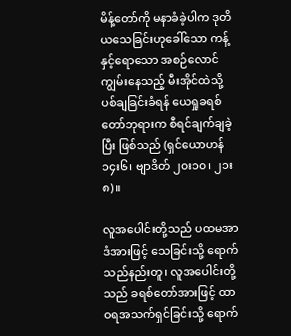မိန့်တော်ကို မနာခံခဲ့ပါက ဒုတိယသေခြင်းဟုခေါ်သော ကန့်နှင့်ရောသော အစဉ်လောင်ကျွမ်းနေသည့် မီးအိုင်ထဲသို့ ပစ်ချခြင်းခံရန် ယေရှုခရစ်တော်ဘုရားက စီရင်ချက်ချခဲ့ပြီး ဖြစ်သည် (ရှင်ယောဟန် ၁၄း၆၊ ဗျာဒိတ် ၂၀း၁၀၊ ၂၁း၈)။

လူအပေါင်းတို့သည် ပထမအာဒံအားဖြင့် သေခြင်းသို့ ရောက်သည်နည်းတူ၊ လူအပေါင်းတို့သည် ခရစ်တော်အားဖြင့် ထာဝရအသက်ရှင်ခြင်းသို့ ရောက်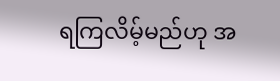ရကြလိမ့်မည်ဟု အ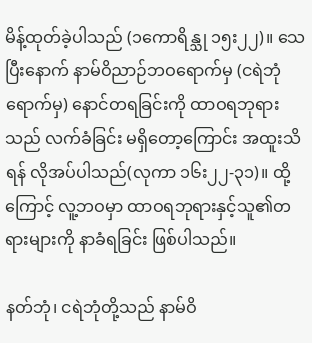မိန့်ထုတ်ခဲ့ပါသည် (၁ကောရိန္သု ၁၅း၂၂)။ သေပြီးနောက် နာမ်ဝိညာဉ်ဘဝရောက်မှ (ငရဲဘုံရောက်မှ) နောင်တရခြင်းကို ထာဝရဘုရားသည် လက်ခံခြင်း မရှိတော့ကြောင်း အထူးသိရန် လိုအပ်ပါသည်(လုကာ ၁၆း၂၂-၃၁)။ ထို့ကြောင့် လူ့ဘဝမှာ ထာဝရဘုရားနှင့်သူ၏တရားများကို နာခံရခြင်း ဖြစ်ပါသည်။

နတ်ဘုံ၊ ငရဲဘုံတို့သည် နာမ်ဝိ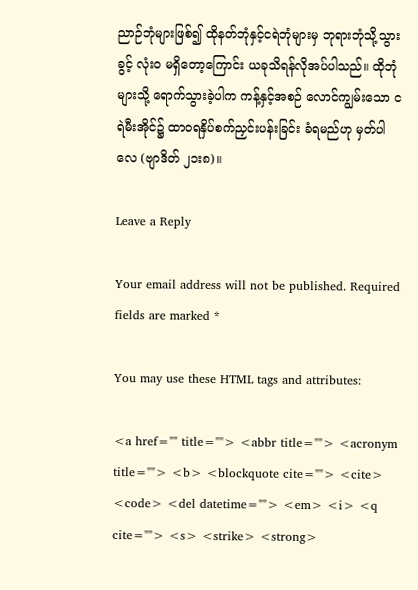ညာဉ်ဘုံများဖြစ်၍ ထိုနတ်ဘုံနှင့်ငရဲဘုံများမှ ဘုရားဘုံသို့သွားခွင့် လုံးဝ မရှိတော့ကြောင်း ယခုသိရန်လိုအပ်ပါသည်။ ထိုဘုံများသို့ ရောက်သွားခဲ့ပါက ကန့်နှင့်အစဉ် လောင်ကျွမ်းသော ငရဲမီးအိုင်၌ ထာဝရနှိပ်စက်ညှင်းပန်းခြင်း ခံရမည်ဟု မှတ်ပါလေ (ဗျာဒိတ် ၂၁း၈)။

Leave a Reply

Your email address will not be published. Required fields are marked *

You may use these HTML tags and attributes:

<a href="" title=""> <abbr title=""> <acronym title=""> <b> <blockquote cite=""> <cite> <code> <del datetime=""> <em> <i> <q cite=""> <s> <strike> <strong>